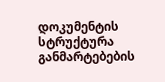დოკუმენტის სტრუქტურა
განმარტებების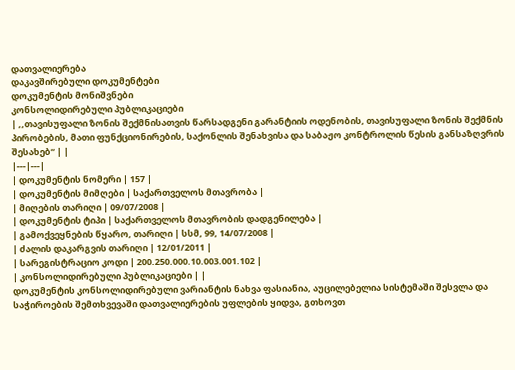დათვალიერება
დაკავშირებული დოკუმენტები
დოკუმენტის მონიშვნები
კონსოლიდირებული პუბლიკაციები
| ,,თავისუფალი ზონის შექმნისათვის წარსადგენი გარანტიის ოდენობის, თავისუფალი ზონის შექმნის პირობების, მათი ფუნქციონირების, საქონლის შენახვისა და საბაჟო კონტროლის წესის განსაზღვრის შესახებ“ | |
|---|---|
| დოკუმენტის ნომერი | 157 |
| დოკუმენტის მიმღები | საქართველოს მთავრობა |
| მიღების თარიღი | 09/07/2008 |
| დოკუმენტის ტიპი | საქართველოს მთავრობის დადგენილება |
| გამოქვეყნების წყარო, თარიღი | სსმ, 99, 14/07/2008 |
| ძალის დაკარგვის თარიღი | 12/01/2011 |
| სარეგისტრაციო კოდი | 200.250.000.10.003.001.102 |
| კონსოლიდირებული პუბლიკაციები | |
დოკუმენტის კონსოლიდირებული ვარიანტის ნახვა ფასიანია, აუცილებელია სისტემაში შესვლა და საჭიროების შემთხვევაში დათვალიერების უფლების ყიდვა, გთხოვთ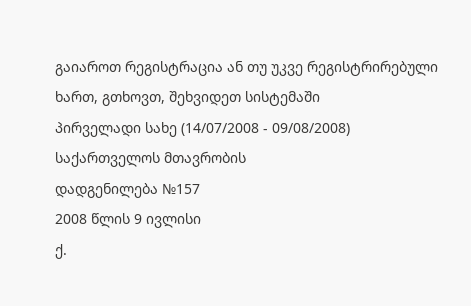გაიაროთ რეგისტრაცია ან თუ უკვე რეგისტრირებული ხართ, გთხოვთ, შეხვიდეთ სისტემაში
პირველადი სახე (14/07/2008 - 09/08/2008)
საქართველოს მთავრობის
დადგენილება №157
2008 წლის 9 ივლისი
ქ.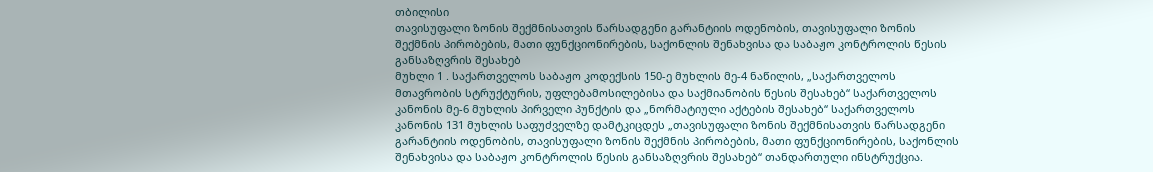თბილისი
თავისუფალი ზონის შექმნისათვის წარსადგენი გარანტიის ოდენობის, თავისუფალი ზონის შექმნის პირობების, მათი ფუნქციონირების, საქონლის შენახვისა და საბაჟო კონტროლის წესის განსაზღვრის შესახებ
მუხლი 1 . საქართველოს საბაჟო კოდექსის 150-ე მუხლის მე-4 ნაწილის, „საქართველოს მთავრობის სტრუქტურის, უფლებამოსილებისა და საქმიანობის წესის შესახებ“ საქართველოს კანონის მე-6 მუხლის პირველი პუნქტის და „ნორმატიული აქტების შესახებ“ საქართველოს კანონის 131 მუხლის საფუძველზე დამტკიცდეს „თავისუფალი ზონის შექმნისათვის წარსადგენი გარანტიის ოდენობის, თავისუფალი ზონის შექმნის პირობების, მათი ფუნქციონირების, საქონლის შენახვისა და საბაჟო კონტროლის წესის განსაზღვრის შესახებ“ თანდართული ინსტრუქცია.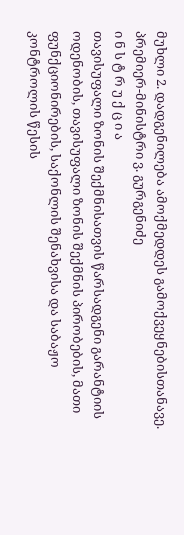მუხლი 2. დადგენილება ამოქმედდეს გამოქვეყნებისთანავე.
პრემიერ-მინისტრი ვ. გურგენიძე
ი ნ ს ტ რ უ ქ ც ი ა
თავისუფალი ზონის შექმნისათვის წარსადგენი გარანტიის ოდენობის, თავისუფალი ზონის შექმნის პირობების, მათი ფუნქციონირების, საქონლის შენახვისა და საბაჟო კონტროლის წესის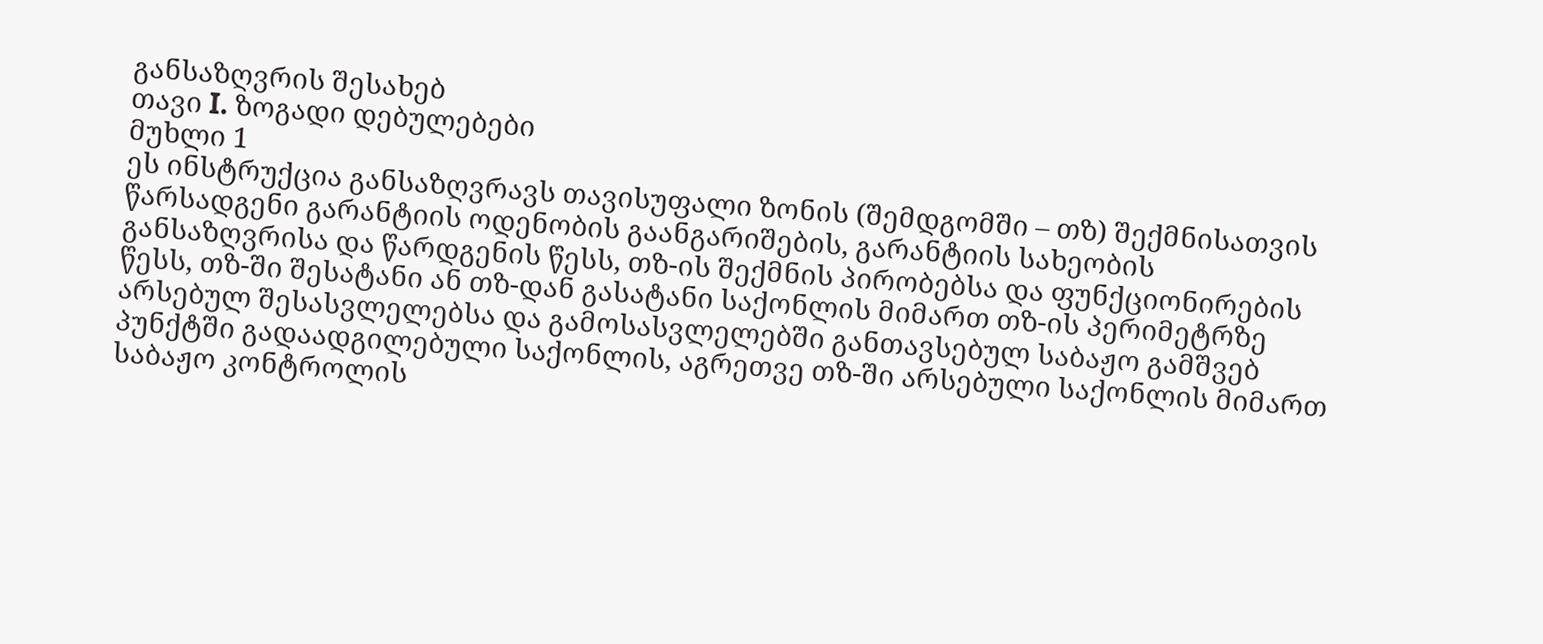განსაზღვრის შესახებ
თავი I. ზოგადი დებულებები
მუხლი 1
ეს ინსტრუქცია განსაზღვრავს თავისუფალი ზონის (შემდგომში – თზ) შექმნისათვის წარსადგენი გარანტიის ოდენობის გაანგარიშების, გარანტიის სახეობის განსაზღვრისა და წარდგენის წესს, თზ-ის შექმნის პირობებსა და ფუნქციონირების წესს, თზ-ში შესატანი ან თზ-დან გასატანი საქონლის მიმართ თზ-ის პერიმეტრზე არსებულ შესასვლელებსა და გამოსასვლელებში განთავსებულ საბაჟო გამშვებ პუნქტში გადაადგილებული საქონლის, აგრეთვე თზ-ში არსებული საქონლის მიმართ საბაჟო კონტროლის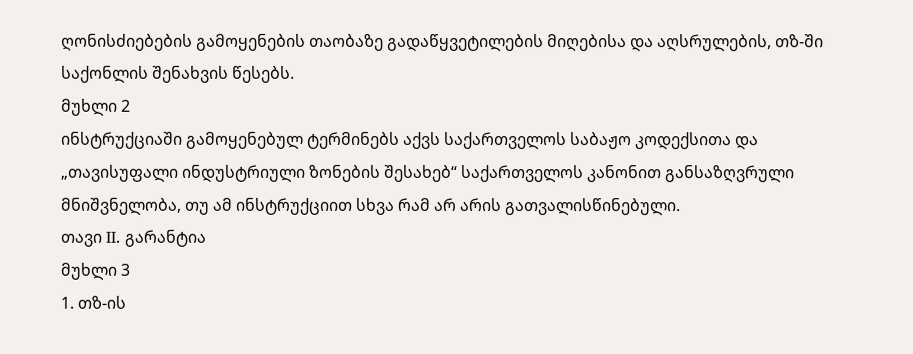ღონისძიებების გამოყენების თაობაზე გადაწყვეტილების მიღებისა და აღსრულების, თზ-ში საქონლის შენახვის წესებს.
მუხლი 2
ინსტრუქციაში გამოყენებულ ტერმინებს აქვს საქართველოს საბაჟო კოდექსითა და „თავისუფალი ინდუსტრიული ზონების შესახებ“ საქართველოს კანონით განსაზღვრული მნიშვნელობა, თუ ამ ინსტრუქციით სხვა რამ არ არის გათვალისწინებული.
თავი II. გარანტია
მუხლი 3
1. თზ-ის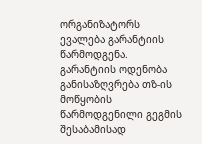ორგანიზატორს ევალება გარანტიის წარმოდგენა. გარანტიის ოდენობა განისაზღვრება თზ-ის მოწყობის წარმოდგენილი გეგმის შესაბამისად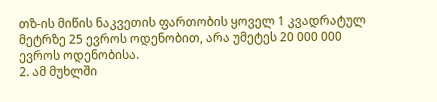თზ-ის მიწის ნაკვეთის ფართობის ყოველ 1 კვადრატულ მეტრზე 25 ევროს ოდენობით, არა უმეტეს 20 000 000 ევროს ოდენობისა.
2. ამ მუხლში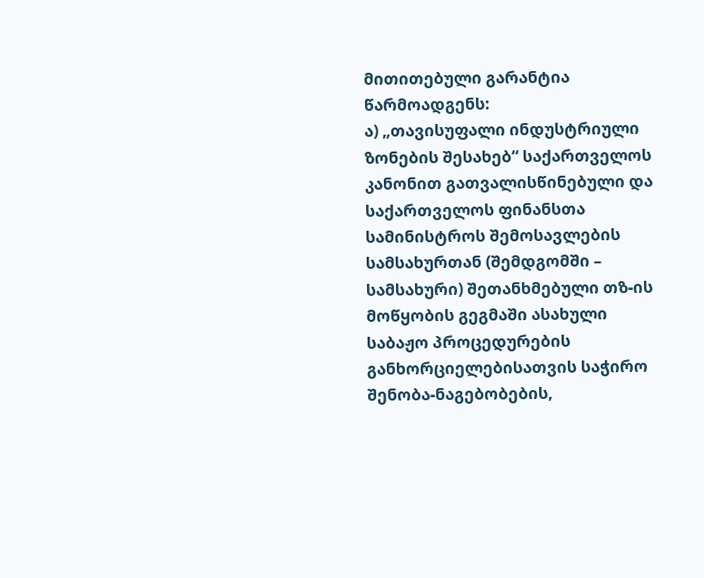მითითებული გარანტია წარმოადგენს:
ა) „თავისუფალი ინდუსტრიული ზონების შესახებ“ საქართველოს კანონით გათვალისწინებული და საქართველოს ფინანსთა სამინისტროს შემოსავლების სამსახურთან (შემდგომში – სამსახური) შეთანხმებული თზ-ის მოწყობის გეგმაში ასახული საბაჟო პროცედურების განხორციელებისათვის საჭირო შენობა-ნაგებობების,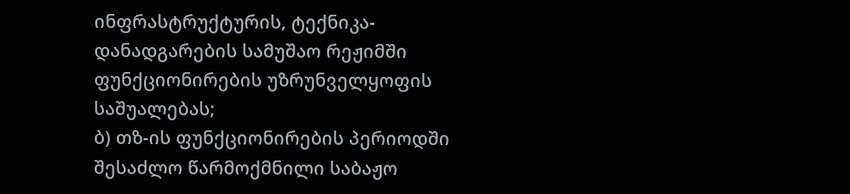ინფრასტრუქტურის, ტექნიკა-დანადგარების სამუშაო რეჟიმში ფუნქციონირების უზრუნველყოფის საშუალებას;
ბ) თზ-ის ფუნქციონირების პერიოდში შესაძლო წარმოქმნილი საბაჟო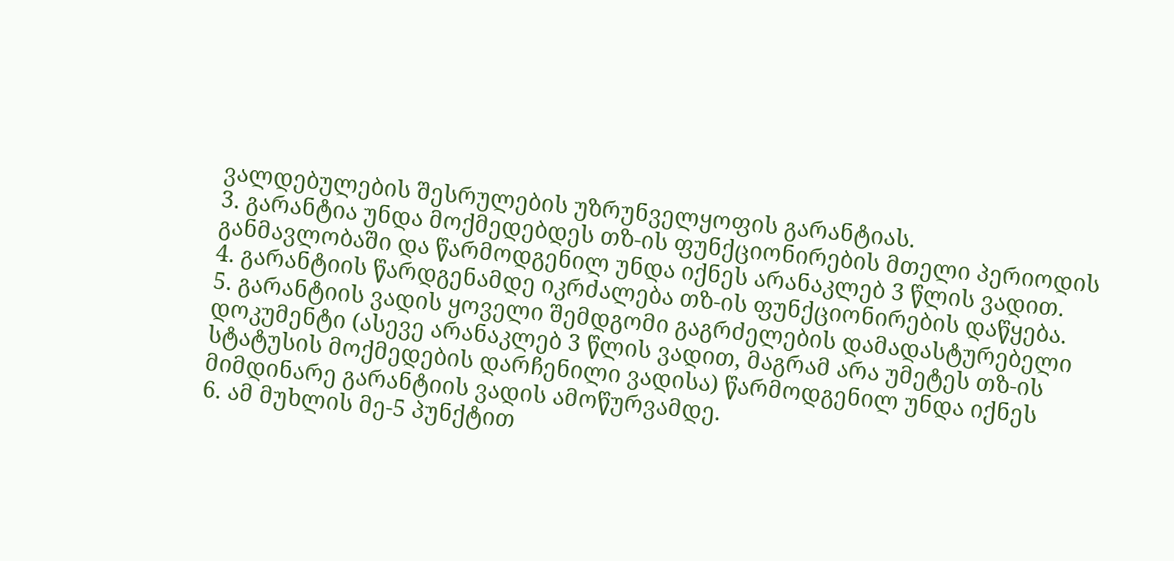ვალდებულების შესრულების უზრუნველყოფის გარანტიას.
3. გარანტია უნდა მოქმედებდეს თზ-ის ფუნქციონირების მთელი პერიოდის განმავლობაში და წარმოდგენილ უნდა იქნეს არანაკლებ 3 წლის ვადით.
4. გარანტიის წარდგენამდე იკრძალება თზ-ის ფუნქციონირების დაწყება.
5. გარანტიის ვადის ყოველი შემდგომი გაგრძელების დამადასტურებელი დოკუმენტი (ასევე არანაკლებ 3 წლის ვადით, მაგრამ არა უმეტეს თზ-ის სტატუსის მოქმედების დარჩენილი ვადისა) წარმოდგენილ უნდა იქნეს მიმდინარე გარანტიის ვადის ამოწურვამდე.
6. ამ მუხლის მე-5 პუნქტით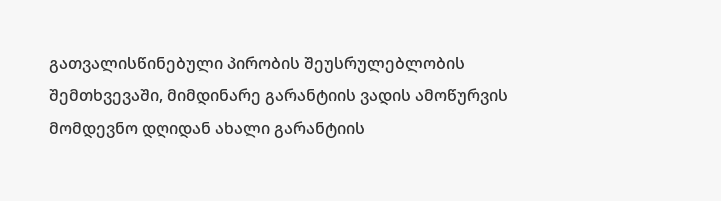გათვალისწინებული პირობის შეუსრულებლობის შემთხვევაში, მიმდინარე გარანტიის ვადის ამოწურვის მომდევნო დღიდან ახალი გარანტიის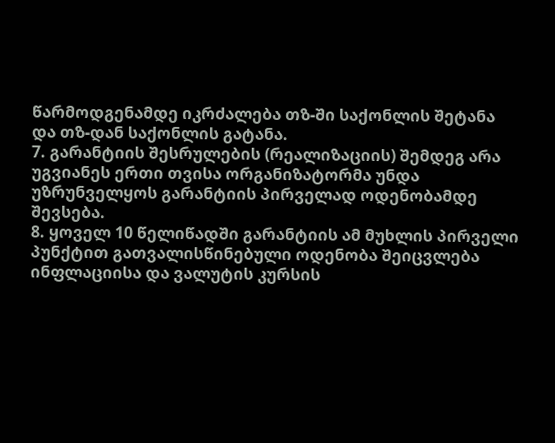წარმოდგენამდე იკრძალება თზ-ში საქონლის შეტანა და თზ-დან საქონლის გატანა.
7. გარანტიის შესრულების (რეალიზაციის) შემდეგ არა უგვიანეს ერთი თვისა ორგანიზატორმა უნდა უზრუნველყოს გარანტიის პირველად ოდენობამდე შევსება.
8. ყოველ 10 წელიწადში გარანტიის ამ მუხლის პირველი პუნქტით გათვალისწინებული ოდენობა შეიცვლება ინფლაციისა და ვალუტის კურსის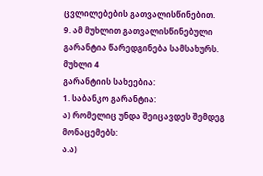ცვლილებების გათვალისწინებით.
9. ამ მუხლით გათვალისწინებული გარანტია წარედგინება სამსახურს.
მუხლი 4
გარანტიის სახეებია:
1. საბანკო გარანტია:
ა) რომელიც უნდა შეიცავდეს შემდეგ მონაცემებს:
ა.ა)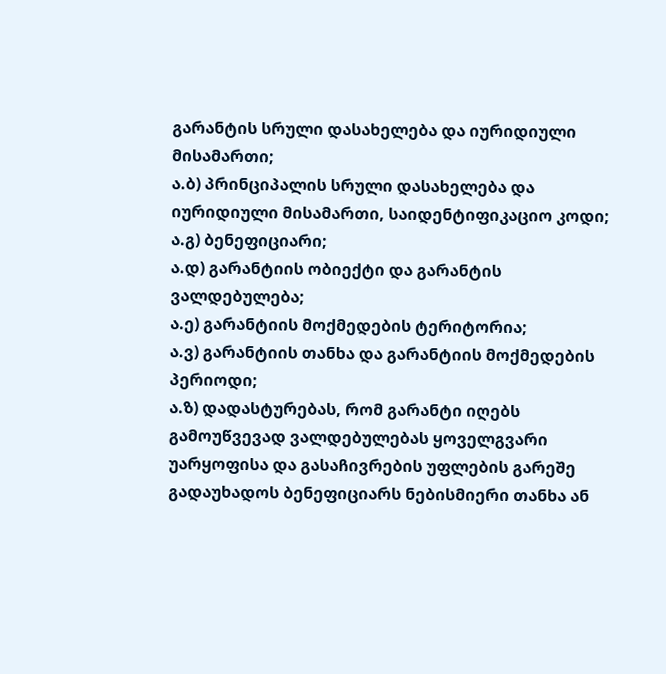გარანტის სრული დასახელება და იურიდიული მისამართი;
ა.ბ) პრინციპალის სრული დასახელება და იურიდიული მისამართი, საიდენტიფიკაციო კოდი;
ა.გ) ბენეფიციარი;
ა.დ) გარანტიის ობიექტი და გარანტის ვალდებულება;
ა.ე) გარანტიის მოქმედების ტერიტორია;
ა.ვ) გარანტიის თანხა და გარანტიის მოქმედების პერიოდი;
ა.ზ) დადასტურებას, რომ გარანტი იღებს გამოუწვევად ვალდებულებას ყოველგვარი უარყოფისა და გასაჩივრების უფლების გარეშე გადაუხადოს ბენეფიციარს ნებისმიერი თანხა ან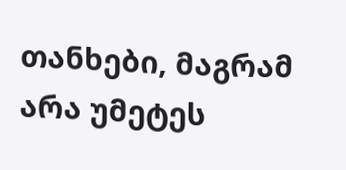თანხები, მაგრამ არა უმეტეს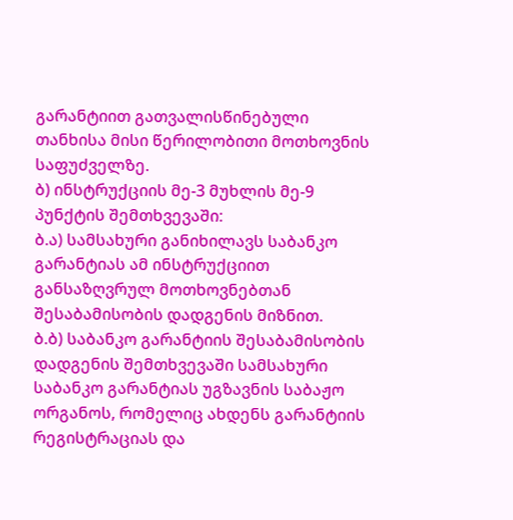გარანტიით გათვალისწინებული თანხისა მისი წერილობითი მოთხოვნის საფუძველზე.
ბ) ინსტრუქციის მე-3 მუხლის მე-9 პუნქტის შემთხვევაში:
ბ.ა) სამსახური განიხილავს საბანკო გარანტიას ამ ინსტრუქციით განსაზღვრულ მოთხოვნებთან შესაბამისობის დადგენის მიზნით.
ბ.ბ) საბანკო გარანტიის შესაბამისობის დადგენის შემთხვევაში სამსახური საბანკო გარანტიას უგზავნის საბაჟო ორგანოს, რომელიც ახდენს გარანტიის რეგისტრაციას და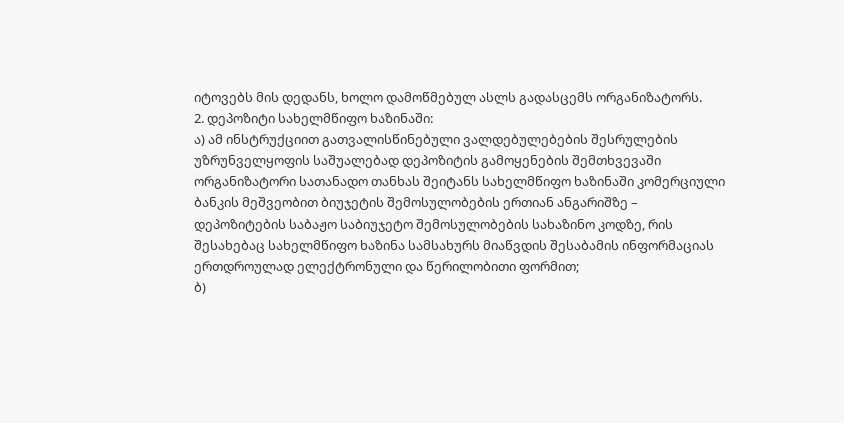იტოვებს მის დედანს, ხოლო დამოწმებულ ასლს გადასცემს ორგანიზატორს.
2. დეპოზიტი სახელმწიფო ხაზინაში:
ა) ამ ინსტრუქციით გათვალისწინებული ვალდებულებების შესრულების უზრუნველყოფის საშუალებად დეპოზიტის გამოყენების შემთხვევაში ორგანიზატორი სათანადო თანხას შეიტანს სახელმწიფო ხაზინაში კომერციული ბანკის მეშვეობით ბიუჯეტის შემოსულობების ერთიან ანგარიშზე – დეპოზიტების საბაჟო საბიუჯეტო შემოსულობების სახაზინო კოდზე, რის შესახებაც სახელმწიფო ხაზინა სამსახურს მიაწვდის შესაბამის ინფორმაციას ერთდროულად ელექტრონული და წერილობითი ფორმით;
ბ)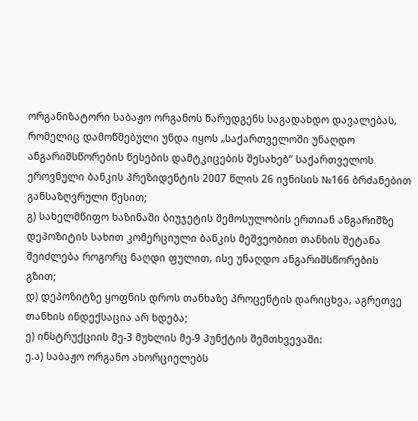ორგანიზატორი საბაჟო ორგანოს წარუდგენს საგადახდო დავალებას, რომელიც დამოწმებული უნდა იყოს „საქართველოში უნაღდო ანგარიშსწორების წესების დამტკიცების შესახებ“ საქართველოს ეროვნული ბანკის პრეზიდენტის 2007 წლის 26 ივნისის №166 ბრძანებით განსაზღვრული წესით;
გ) სახელმწიფო ხაზინაში ბიუჯეტის შემოსულობის ერთიან ანგარიშზე დეპოზიტის სახით კომერციული ბანკის მეშვეობით თანხის შეტანა შეიძლება როგორც ნაღდი ფულით, ისე უნაღდო ანგარიშსწორების გზით;
დ) დეპოზიტზე ყოფნის დროს თანხაზე პროცენტის დარიცხვა, აგრეთვე თანხის ინდექსაცია არ ხდება;
ე) ინსტრუქციის მე-3 მუხლის მე-9 პუნქტის შემთხვევაში:
ე.ა) საბაჟო ორგანო ახორციელებს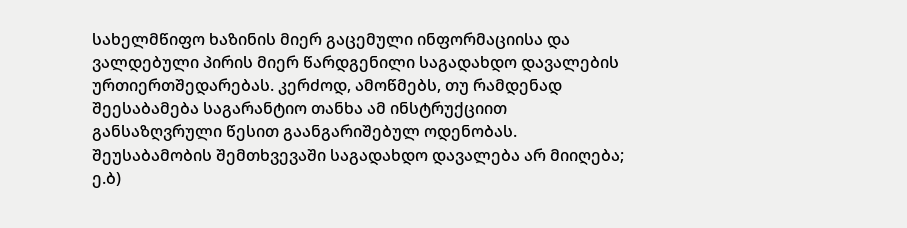სახელმწიფო ხაზინის მიერ გაცემული ინფორმაციისა და ვალდებული პირის მიერ წარდგენილი საგადახდო დავალების ურთიერთშედარებას. კერძოდ, ამოწმებს, თუ რამდენად შეესაბამება საგარანტიო თანხა ამ ინსტრუქციით განსაზღვრული წესით გაანგარიშებულ ოდენობას. შეუსაბამობის შემთხვევაში საგადახდო დავალება არ მიიღება;
ე.ბ)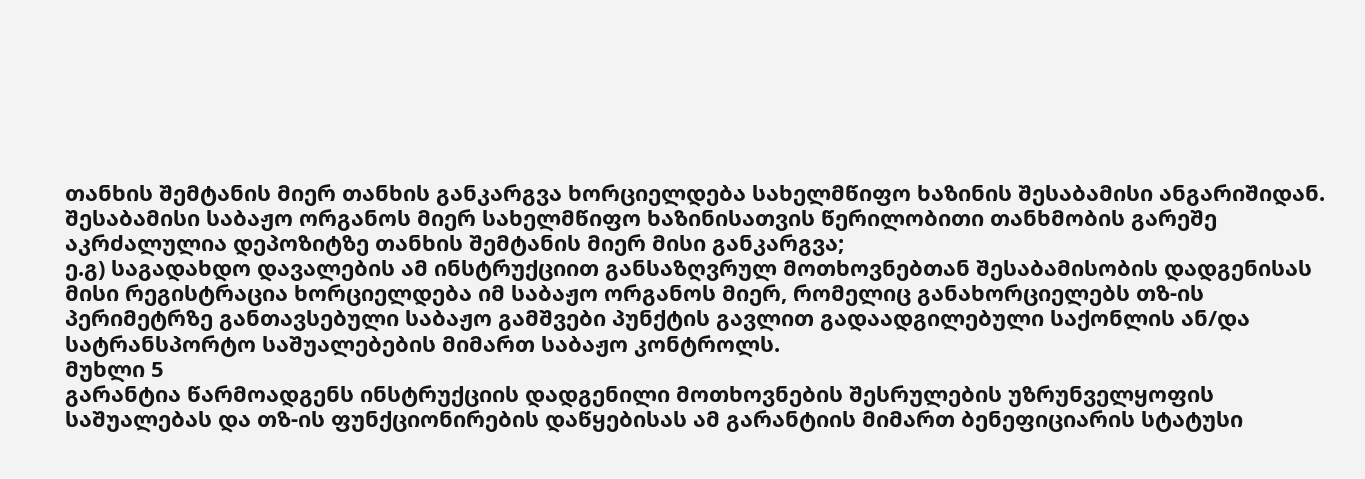თანხის შემტანის მიერ თანხის განკარგვა ხორციელდება სახელმწიფო ხაზინის შესაბამისი ანგარიშიდან. შესაბამისი საბაჟო ორგანოს მიერ სახელმწიფო ხაზინისათვის წერილობითი თანხმობის გარეშე აკრძალულია დეპოზიტზე თანხის შემტანის მიერ მისი განკარგვა;
ე.გ) საგადახდო დავალების ამ ინსტრუქციით განსაზღვრულ მოთხოვნებთან შესაბამისობის დადგენისას მისი რეგისტრაცია ხორციელდება იმ საბაჟო ორგანოს მიერ, რომელიც განახორციელებს თზ-ის პერიმეტრზე განთავსებული საბაჟო გამშვები პუნქტის გავლით გადაადგილებული საქონლის ან/და სატრანსპორტო საშუალებების მიმართ საბაჟო კონტროლს.
მუხლი 5
გარანტია წარმოადგენს ინსტრუქციის დადგენილი მოთხოვნების შესრულების უზრუნველყოფის საშუალებას და თზ-ის ფუნქციონირების დაწყებისას ამ გარანტიის მიმართ ბენეფიციარის სტატუსი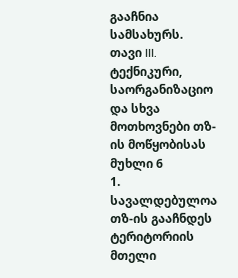გააჩნია სამსახურს.
თავი III. ტექნიკური, საორგანიზაციო და სხვა მოთხოვნები თზ-ის მოწყობისას
მუხლი 6
1. სავალდებულოა თზ-ის გააჩნდეს ტერიტორიის მთელი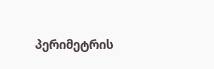პერიმეტრის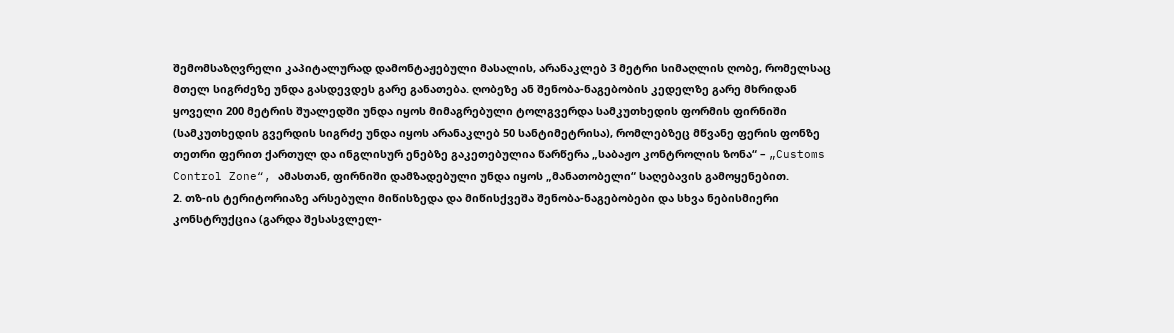შემომსაზღვრელი კაპიტალურად დამონტაჟებული მასალის, არანაკლებ 3 მეტრი სიმაღლის ღობე, რომელსაც მთელ სიგრძეზე უნდა გასდევდეს გარე განათება. ღობეზე ან შენობა-ნაგებობის კედელზე გარე მხრიდან ყოველი 200 მეტრის შუალედში უნდა იყოს მიმაგრებული ტოლგვერდა სამკუთხედის ფორმის ფირნიში (სამკუთხედის გვერდის სიგრძე უნდა იყოს არანაკლებ 50 სანტიმეტრისა), რომლებზეც მწვანე ფერის ფონზე თეთრი ფერით ქართულ და ინგლისურ ენებზე გაკეთებულია წარწერა „საბაჟო კონტროლის ზონა“ – „Customs Control Zone“, ამასთან, ფირნიში დამზადებული უნდა იყოს „მანათობელი“ საღებავის გამოყენებით.
2. თზ-ის ტერიტორიაზე არსებული მიწისზედა და მიწისქვეშა შენობა-ნაგებობები და სხვა ნებისმიერი კონსტრუქცია (გარდა შესასვლელ-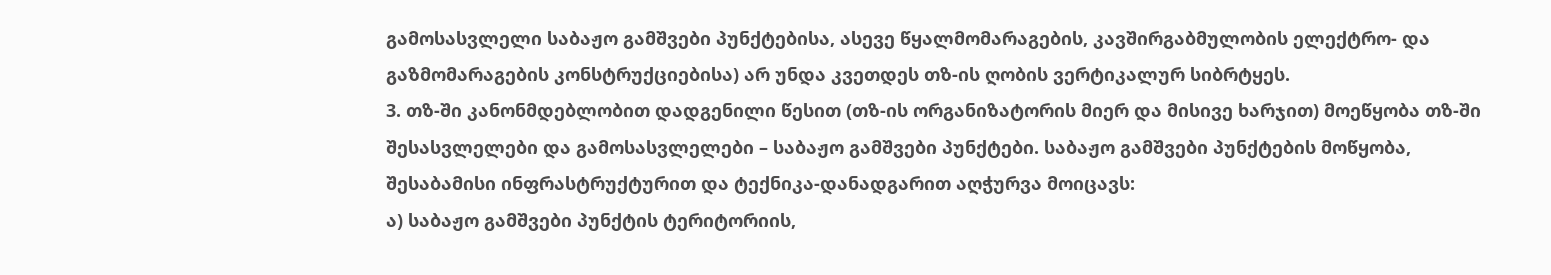გამოსასვლელი საბაჟო გამშვები პუნქტებისა, ასევე წყალმომარაგების, კავშირგაბმულობის ელექტრო- და გაზმომარაგების კონსტრუქციებისა) არ უნდა კვეთდეს თზ-ის ღობის ვერტიკალურ სიბრტყეს.
3. თზ-ში კანონმდებლობით დადგენილი წესით (თზ-ის ორგანიზატორის მიერ და მისივე ხარჯით) მოეწყობა თზ-ში შესასვლელები და გამოსასვლელები – საბაჟო გამშვები პუნქტები. საბაჟო გამშვები პუნქტების მოწყობა, შესაბამისი ინფრასტრუქტურით და ტექნიკა-დანადგარით აღჭურვა მოიცავს:
ა) საბაჟო გამშვები პუნქტის ტერიტორიის,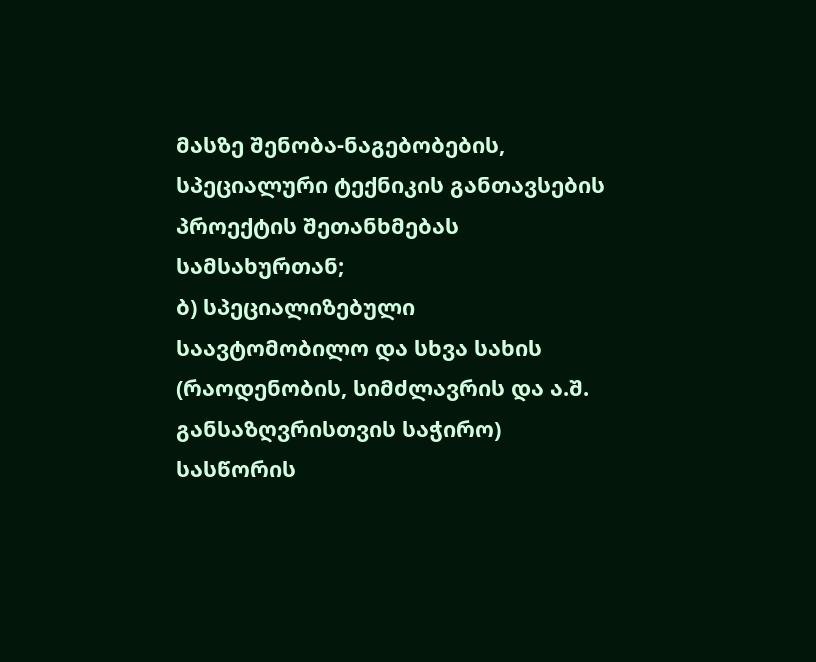მასზე შენობა-ნაგებობების, სპეციალური ტექნიკის განთავსების პროექტის შეთანხმებას სამსახურთან;
ბ) სპეციალიზებული საავტომობილო და სხვა სახის (რაოდენობის, სიმძლავრის და ა.შ. განსაზღვრისთვის საჭირო) სასწორის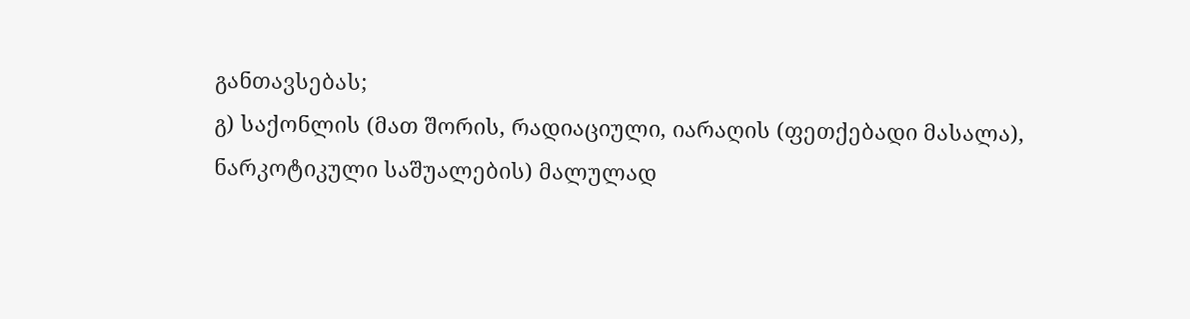განთავსებას;
გ) საქონლის (მათ შორის, რადიაციული, იარაღის (ფეთქებადი მასალა), ნარკოტიკული საშუალების) მალულად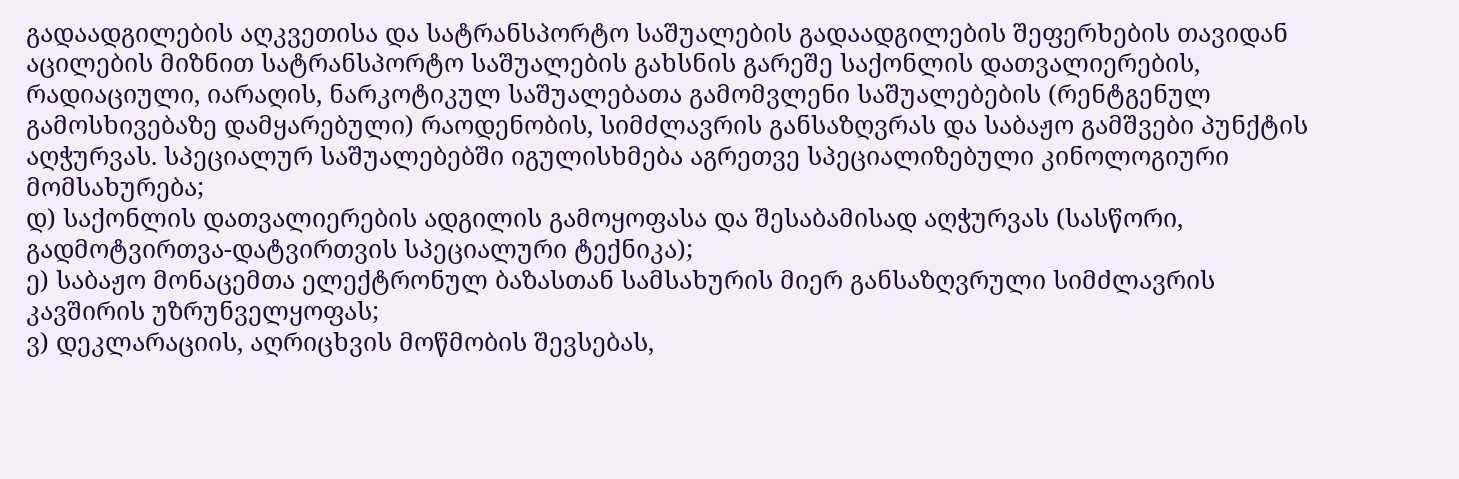გადაადგილების აღკვეთისა და სატრანსპორტო საშუალების გადაადგილების შეფერხების თავიდან აცილების მიზნით სატრანსპორტო საშუალების გახსნის გარეშე საქონლის დათვალიერების, რადიაციული, იარაღის, ნარკოტიკულ საშუალებათა გამომვლენი საშუალებების (რენტგენულ გამოსხივებაზე დამყარებული) რაოდენობის, სიმძლავრის განსაზღვრას და საბაჟო გამშვები პუნქტის აღჭურვას. სპეციალურ საშუალებებში იგულისხმება აგრეთვე სპეციალიზებული კინოლოგიური მომსახურება;
დ) საქონლის დათვალიერების ადგილის გამოყოფასა და შესაბამისად აღჭურვას (სასწორი, გადმოტვირთვა-დატვირთვის სპეციალური ტექნიკა);
ე) საბაჟო მონაცემთა ელექტრონულ ბაზასთან სამსახურის მიერ განსაზღვრული სიმძლავრის კავშირის უზრუნველყოფას;
ვ) დეკლარაციის, აღრიცხვის მოწმობის შევსებას,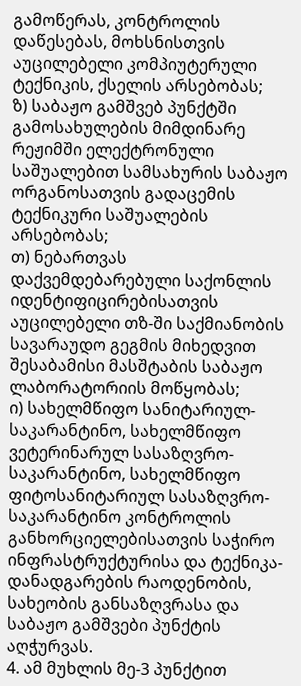გამოწერას, კონტროლის დაწესებას, მოხსნისთვის აუცილებელი კომპიუტერული ტექნიკის, ქსელის არსებობას;
ზ) საბაჟო გამშვებ პუნქტში გამოსახულების მიმდინარე რეჟიმში ელექტრონული საშუალებით სამსახურის საბაჟო ორგანოსათვის გადაცემის ტექნიკური საშუალების არსებობას;
თ) ნებართვას დაქვემდებარებული საქონლის იდენტიფიცირებისათვის აუცილებელი თზ-ში საქმიანობის სავარაუდო გეგმის მიხედვით შესაბამისი მასშტაბის საბაჟო ლაბორატორიის მოწყობას;
ი) სახელმწიფო სანიტარიულ-საკარანტინო, სახელმწიფო ვეტერინარულ სასაზღვრო-საკარანტინო, სახელმწიფო ფიტოსანიტარიულ სასაზღვრო-საკარანტინო კონტროლის განხორციელებისათვის საჭირო ინფრასტრუქტურისა და ტექნიკა-დანადგარების რაოდენობის, სახეობის განსაზღვრასა და საბაჟო გამშვები პუნქტის აღჭურვას.
4. ამ მუხლის მე-3 პუნქტით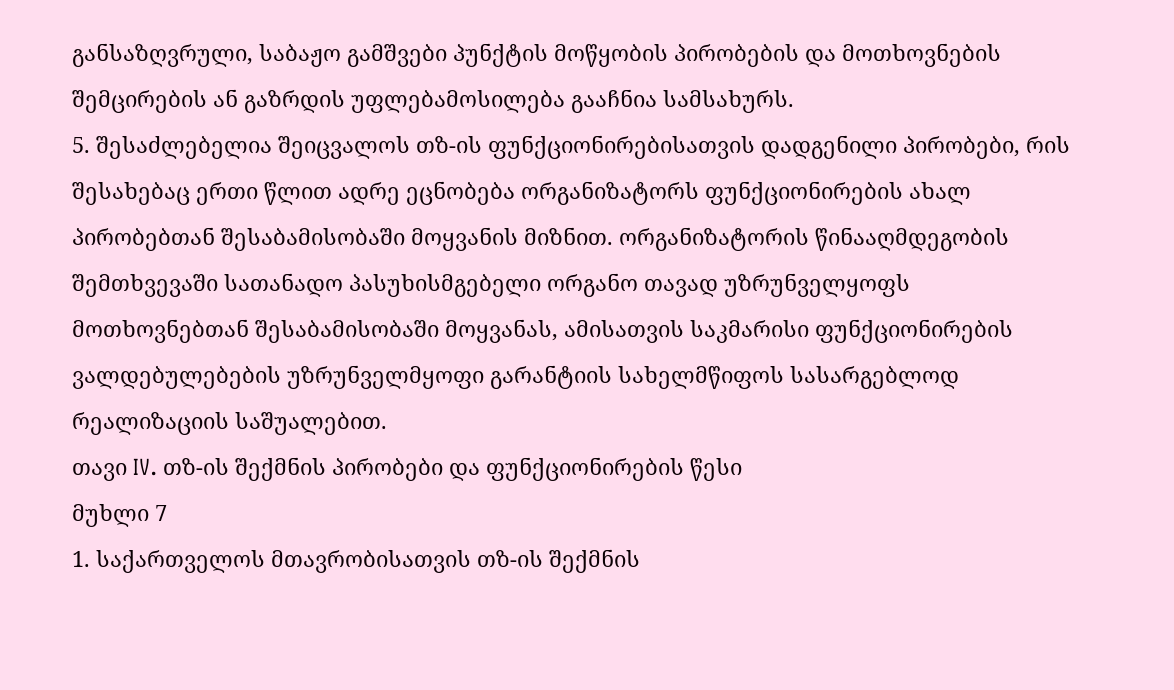განსაზღვრული, საბაჟო გამშვები პუნქტის მოწყობის პირობების და მოთხოვნების შემცირების ან გაზრდის უფლებამოსილება გააჩნია სამსახურს.
5. შესაძლებელია შეიცვალოს თზ-ის ფუნქციონირებისათვის დადგენილი პირობები, რის შესახებაც ერთი წლით ადრე ეცნობება ორგანიზატორს ფუნქციონირების ახალ პირობებთან შესაბამისობაში მოყვანის მიზნით. ორგანიზატორის წინააღმდეგობის შემთხვევაში სათანადო პასუხისმგებელი ორგანო თავად უზრუნველყოფს მოთხოვნებთან შესაბამისობაში მოყვანას, ამისათვის საკმარისი ფუნქციონირების ვალდებულებების უზრუნველმყოფი გარანტიის სახელმწიფოს სასარგებლოდ რეალიზაციის საშუალებით.
თავი IV. თზ-ის შექმნის პირობები და ფუნქციონირების წესი
მუხლი 7
1. საქართველოს მთავრობისათვის თზ-ის შექმნის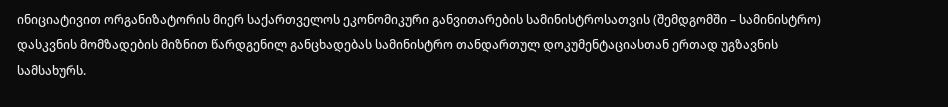ინიციატივით ორგანიზატორის მიერ საქართველოს ეკონომიკური განვითარების სამინისტროსათვის (შემდგომში – სამინისტრო) დასკვნის მომზადების მიზნით წარდგენილ განცხადებას სამინისტრო თანდართულ დოკუმენტაციასთან ერთად უგზავნის სამსახურს.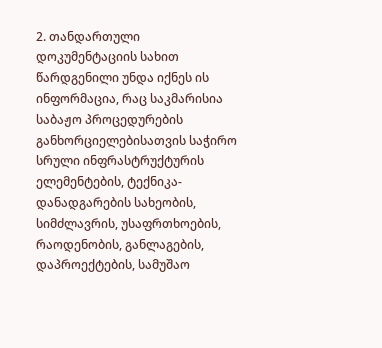2. თანდართული დოკუმენტაციის სახით წარდგენილი უნდა იქნეს ის ინფორმაცია, რაც საკმარისია საბაჟო პროცედურების განხორციელებისათვის საჭირო სრული ინფრასტრუქტურის ელემენტების, ტექნიკა-დანადგარების სახეობის, სიმძლავრის, უსაფრთხოების, რაოდენობის, განლაგების, დაპროექტების, სამუშაო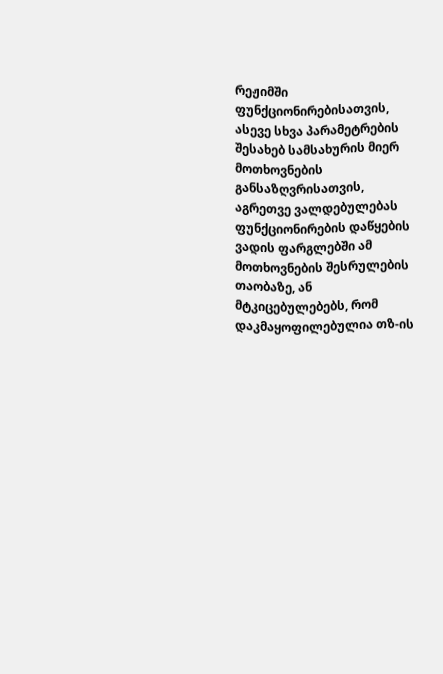რეჟიმში ფუნქციონირებისათვის, ასევე სხვა პარამეტრების შესახებ სამსახურის მიერ მოთხოვნების განსაზღვრისათვის, აგრეთვე ვალდებულებას ფუნქციონირების დაწყების ვადის ფარგლებში ამ მოთხოვნების შესრულების თაობაზე, ან მტკიცებულებებს, რომ დაკმაყოფილებულია თზ-ის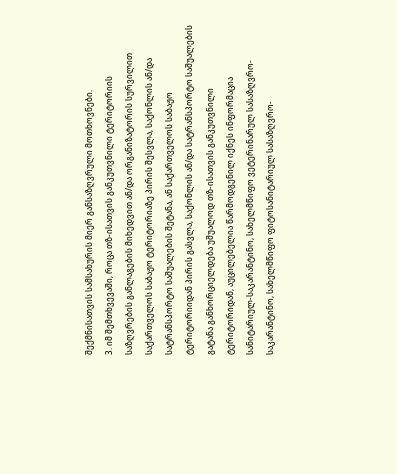შექმნისათვის სამსახურის მიერ განსაზღვრული მოთხოვნები.
3. იმ შემთხვევაში, როცა თზ-ისათვის განკუთვნილი ტერიტორიის საზღვრების განლაგების მიხედვით ან/და ორგანიზატორის სურვილით საქართველოს საბაჟო ტერიტორიაზე პირის შესვლა, საქონლის ან/და სატრანსპორტო საშუალების შეტანა, ან საქართველოს საბაჟო ტერიტორიიდან პირის გასვლა, საქონლის ან/და სატრანსპორტო საშუალების გატანა განხორციელდება უშუალოდ თზ-ისათვის განკუთვნილი ტერიტორიდან, აუცილებელია წარმოდგენილ იქნეს ინფორმაცია სანიტარიულ-საკარანტინო, სახელმწიფო ვეტერინარულ სასაზღვრო-საკარანტინო, სახელმწიფო ფიტოსანიტარიულ სასაზღვრო-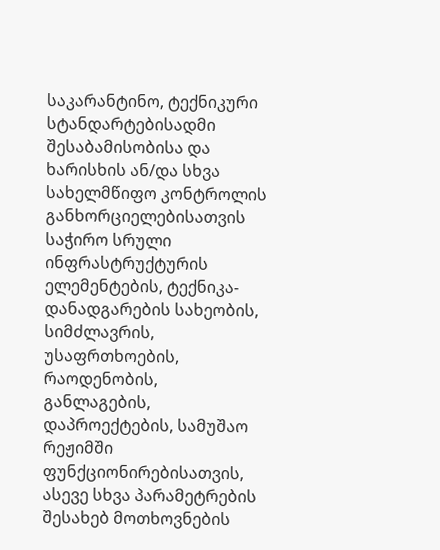საკარანტინო, ტექნიკური სტანდარტებისადმი შესაბამისობისა და ხარისხის ან/და სხვა სახელმწიფო კონტროლის განხორციელებისათვის საჭირო სრული ინფრასტრუქტურის ელემენტების, ტექნიკა-დანადგარების სახეობის, სიმძლავრის, უსაფრთხოების, რაოდენობის, განლაგების, დაპროექტების, სამუშაო რეჟიმში ფუნქციონირებისათვის, ასევე სხვა პარამეტრების შესახებ მოთხოვნების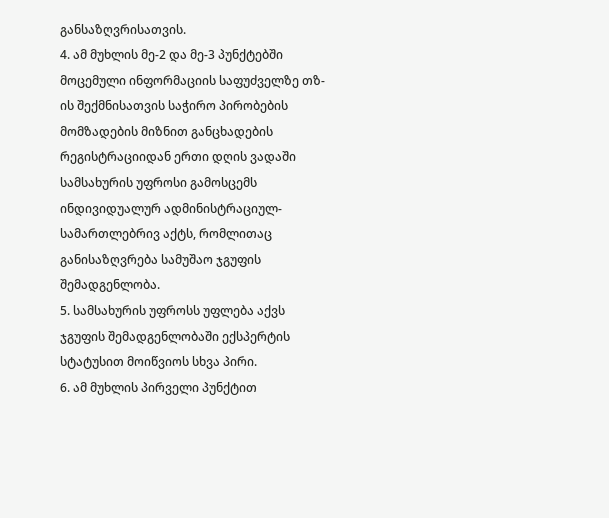განსაზღვრისათვის.
4. ამ მუხლის მე-2 და მე-3 პუნქტებში მოცემული ინფორმაციის საფუძველზე თზ-ის შექმნისათვის საჭირო პირობების მომზადების მიზნით განცხადების რეგისტრაციიდან ერთი დღის ვადაში სამსახურის უფროსი გამოსცემს ინდივიდუალურ ადმინისტრაციულ-სამართლებრივ აქტს, რომლითაც განისაზღვრება სამუშაო ჯგუფის შემადგენლობა.
5. სამსახურის უფროსს უფლება აქვს ჯგუფის შემადგენლობაში ექსპერტის სტატუსით მოიწვიოს სხვა პირი.
6. ამ მუხლის პირველი პუნქტით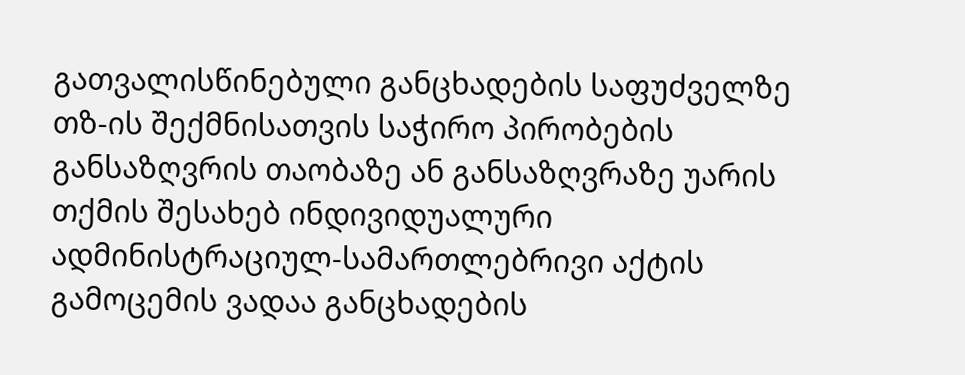გათვალისწინებული განცხადების საფუძველზე თზ-ის შექმნისათვის საჭირო პირობების განსაზღვრის თაობაზე ან განსაზღვრაზე უარის თქმის შესახებ ინდივიდუალური ადმინისტრაციულ-სამართლებრივი აქტის გამოცემის ვადაა განცხადების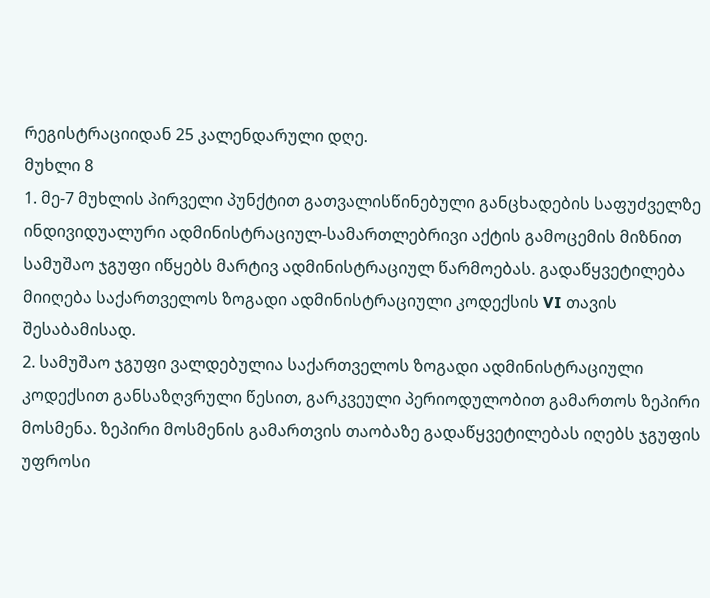რეგისტრაციიდან 25 კალენდარული დღე.
მუხლი 8
1. მე-7 მუხლის პირველი პუნქტით გათვალისწინებული განცხადების საფუძველზე ინდივიდუალური ადმინისტრაციულ-სამართლებრივი აქტის გამოცემის მიზნით სამუშაო ჯგუფი იწყებს მარტივ ადმინისტრაციულ წარმოებას. გადაწყვეტილება მიიღება საქართველოს ზოგადი ადმინისტრაციული კოდექსის VI თავის შესაბამისად.
2. სამუშაო ჯგუფი ვალდებულია საქართველოს ზოგადი ადმინისტრაციული კოდექსით განსაზღვრული წესით, გარკვეული პერიოდულობით გამართოს ზეპირი მოსმენა. ზეპირი მოსმენის გამართვის თაობაზე გადაწყვეტილებას იღებს ჯგუფის უფროსი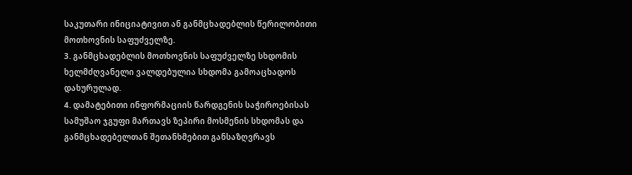საკუთარი ინიციატივით ან განმცხადებლის წერილობითი მოთხოვნის საფუძველზე.
3. განმცხადებლის მოთხოვნის საფუძველზე სხდომის ხელმძღვანელი ვალდებულია სხდომა გამოაცხადოს დახურულად.
4. დამატებითი ინფორმაციის წარდგენის საჭიროებისას სამუშაო ჯგუფი მართავს ზეპირი მოსმენის სხდომას და განმცხადებელთან შეთანხმებით განსაზღვრავს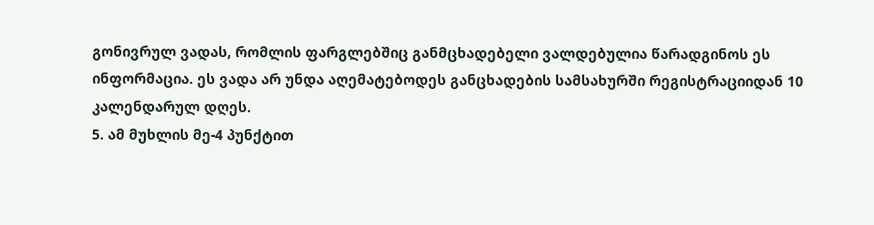გონივრულ ვადას, რომლის ფარგლებშიც განმცხადებელი ვალდებულია წარადგინოს ეს ინფორმაცია. ეს ვადა არ უნდა აღემატებოდეს განცხადების სამსახურში რეგისტრაციიდან 10 კალენდარულ დღეს.
5. ამ მუხლის მე-4 პუნქტით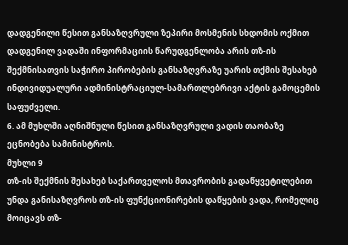დადგენილი წესით განსაზღვრული ზეპირი მოსმენის სხდომის ოქმით დადგენილ ვადაში ინფორმაციის წარუდგენლობა არის თზ-ის შექმნისათვის საჭირო პირობების განსაზღვრაზე უარის თქმის შესახებ ინდივიდუალური ადმინისტრაციულ-სამართლებრივი აქტის გამოცემის საფუძველი.
6. ამ მუხლში აღნიშნული წესით განსაზღვრული ვადის თაობაზე ეცნობება სამინისტროს.
მუხლი 9
თზ-ის შექმნის შესახებ საქართველოს მთავრობის გადაწყვეტილებით უნდა განისაზღვროს თზ-ის ფუნქციონირების დაწყების ვადა, რომელიც მოიცავს თზ-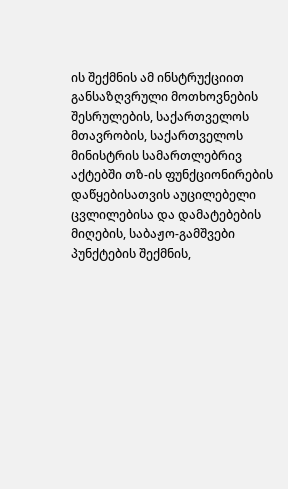ის შექმნის ამ ინსტრუქციით განსაზღვრული მოთხოვნების შესრულების, საქართველოს მთავრობის, საქართველოს მინისტრის სამართლებრივ აქტებში თზ-ის ფუნქციონირების დაწყებისათვის აუცილებელი ცვლილებისა და დამატებების მიღების, საბაჟო-გამშვები პუნქტების შექმნის,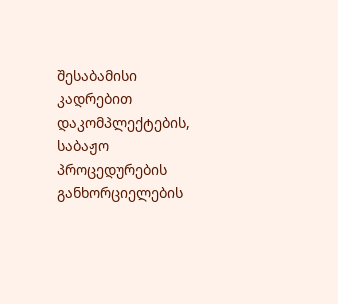შესაბამისი კადრებით დაკომპლექტების, საბაჟო პროცედურების განხორციელების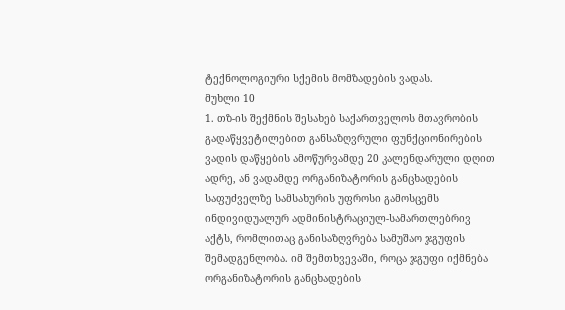ტექნოლოგიური სქემის მომზადების ვადას.
მუხლი 10
1. თზ-ის შექმნის შესახებ საქართველოს მთავრობის გადაწყვეტილებით განსაზღვრული ფუნქციონირების ვადის დაწყების ამოწურვამდე 20 კალენდარული დღით ადრე, ან ვადამდე ორგანიზატორის განცხადების საფუძველზე სამსახურის უფროსი გამოსცემს ინდივიდუალურ ადმინისტრაციულ-სამართლებრივ აქტს, რომლითაც განისაზღვრება სამუშაო ჯგუფის შემადგენლობა. იმ შემთხვევაში, როცა ჯგუფი იქმნება ორგანიზატორის განცხადების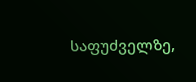საფუძველზე,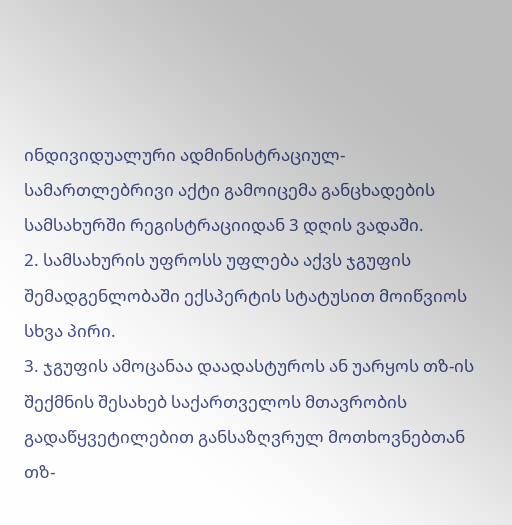ინდივიდუალური ადმინისტრაციულ-სამართლებრივი აქტი გამოიცემა განცხადების სამსახურში რეგისტრაციიდან 3 დღის ვადაში.
2. სამსახურის უფროსს უფლება აქვს ჯგუფის შემადგენლობაში ექსპერტის სტატუსით მოიწვიოს სხვა პირი.
3. ჯგუფის ამოცანაა დაადასტუროს ან უარყოს თზ-ის შექმნის შესახებ საქართველოს მთავრობის გადაწყვეტილებით განსაზღვრულ მოთხოვნებთან თზ-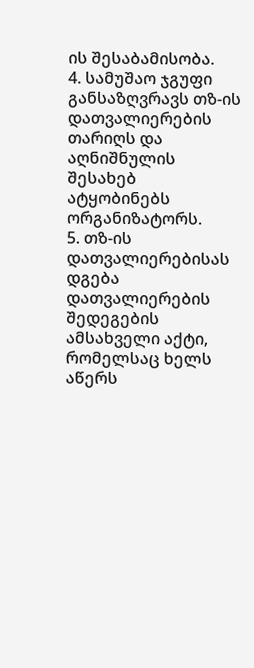ის შესაბამისობა.
4. სამუშაო ჯგუფი განსაზღვრავს თზ-ის დათვალიერების თარიღს და აღნიშნულის შესახებ ატყობინებს ორგანიზატორს.
5. თზ-ის დათვალიერებისას დგება დათვალიერების შედეგების ამსახველი აქტი, რომელსაც ხელს აწერს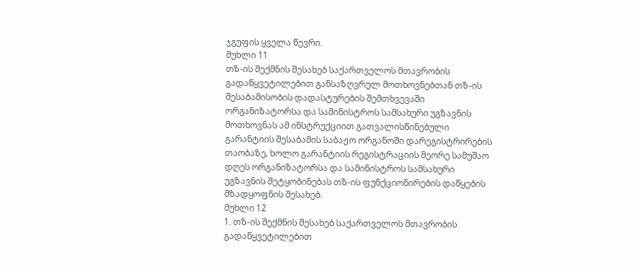ჯგუფის ყველა წევრი.
მუხლი 11
თზ-ის შექმნის შესახებ საქართველოს მთავრობის გადაწყვეტილებით განსაზღვრულ მოთხოვნებთან თზ-ის შესაბამისობის დადასტურების შემთხვევაში ორგანიზატორსა და სამინისტროს სამსახური უგზავნის მოთხოვნას ამ ინსტრუქციით გათვალისწინებული გარანტიის შესაბამის საბაჟო ორგანოში დარეგისტრირების თაობაზე, ხოლო გარანტიის რეგისტრაციის მეორე სამუშაო დღეს ორგანიზატორსა და სამინისტროს სამსახური უგზავნის შეტყობინებას თზ-ის ფუნქციონირების დაწყების მზადყოფნის შესახებ.
მუხლი 12
1. თზ-ის შექმნის შესახებ საქართველოს მთავრობის გადაწყვეტილებით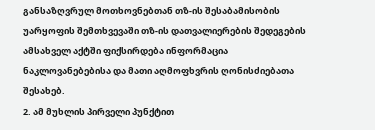განსაზღვრულ მოთხოვნებთან თზ-ის შესაბამისობის უარყოფის შემთხვევაში თზ-ის დათვალიერების შედეგების ამსახველ აქტში ფიქსირდება ინფორმაცია ნაკლოვანებებისა და მათი აღმოფხვრის ღონისძიებათა შესახებ.
2. ამ მუხლის პირველი პუნქტით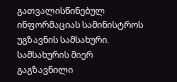გათვალისწინებულ ინფორმაციას სამინისტროს უგზავნის სამსახური. სამსახურის მიერ გაგზავნილი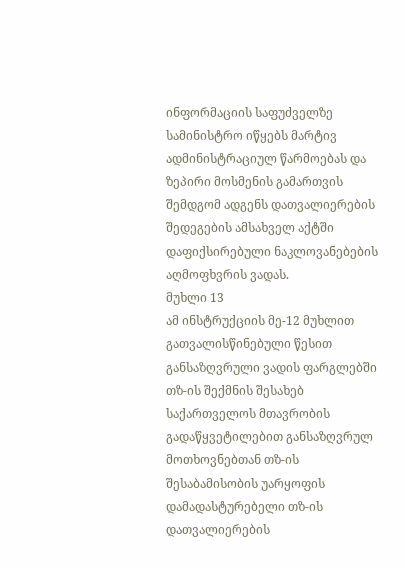ინფორმაციის საფუძველზე სამინისტრო იწყებს მარტივ ადმინისტრაციულ წარმოებას და ზეპირი მოსმენის გამართვის შემდგომ ადგენს დათვალიერების შედეგების ამსახველ აქტში დაფიქსირებული ნაკლოვანებების აღმოფხვრის ვადას.
მუხლი 13
ამ ინსტრუქციის მე-12 მუხლით გათვალისწინებული წესით განსაზღვრული ვადის ფარგლებში თზ-ის შექმნის შესახებ საქართველოს მთავრობის გადაწყვეტილებით განსაზღვრულ მოთხოვნებთან თზ-ის შესაბამისობის უარყოფის დამადასტურებელი თზ-ის დათვალიერების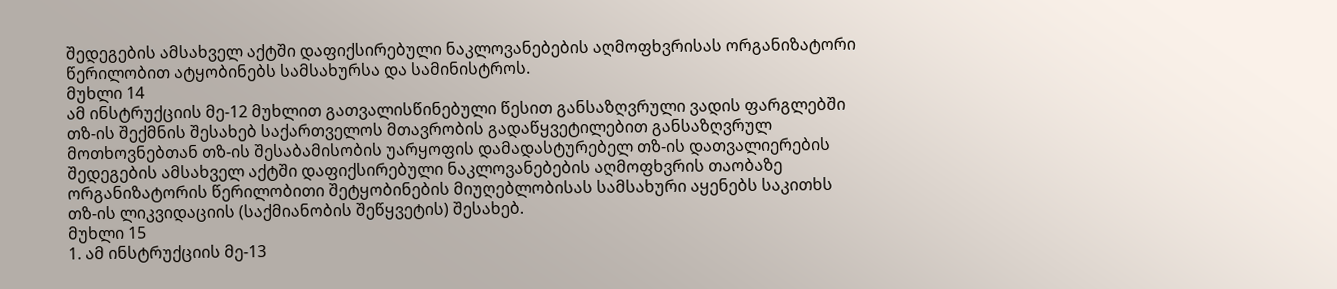შედეგების ამსახველ აქტში დაფიქსირებული ნაკლოვანებების აღმოფხვრისას ორგანიზატორი წერილობით ატყობინებს სამსახურსა და სამინისტროს.
მუხლი 14
ამ ინსტრუქციის მე-12 მუხლით გათვალისწინებული წესით განსაზღვრული ვადის ფარგლებში თზ-ის შექმნის შესახებ საქართველოს მთავრობის გადაწყვეტილებით განსაზღვრულ მოთხოვნებთან თზ-ის შესაბამისობის უარყოფის დამადასტურებელ თზ-ის დათვალიერების შედეგების ამსახველ აქტში დაფიქსირებული ნაკლოვანებების აღმოფხვრის თაობაზე ორგანიზატორის წერილობითი შეტყობინების მიუღებლობისას სამსახური აყენებს საკითხს თზ-ის ლიკვიდაციის (საქმიანობის შეწყვეტის) შესახებ.
მუხლი 15
1. ამ ინსტრუქციის მე-13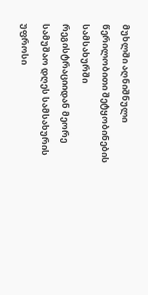მუხლში აღნიშნული წერილობითი შეტყობინების სამსახურში რეგისტრაციიდან მეორე სამუშაო დღეს სამსახურის უფროსი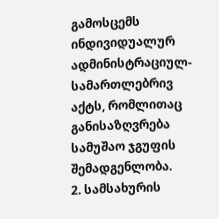გამოსცემს ინდივიდუალურ ადმინისტრაციულ-სამართლებრივ აქტს, რომლითაც განისაზღვრება სამუშაო ჯგუფის შემადგენლობა.
2. სამსახურის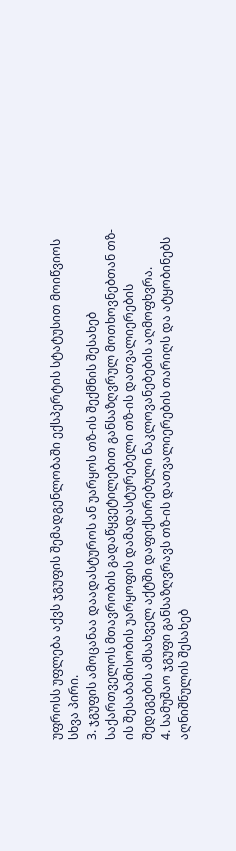უფროსს უფლება აქვს ჯგუფის შემადგენლობაში ექსპერტის სტატუსით მოიწვიოს სხვა პირი.
3. ჯგუფის ამოცანაა დაადასტუროს ან უარყოს თზ-ის შექმნის შესახებ საქართველოს მთავრობის გადაწყვეტილებით განსაზღვრულ მოთხოვნებთან თზ-ის შესაბამისობის უარყოფის დამადასტურებელი თზ-ის დათვალიერების შედეგების ამსახველ აქტში დაფიქსირებული ნაკლოვანებების აღმოფხვრა.
4. სამუშაო ჯგუფი განსაზღვრავს თზ-ის დათვალიერების თარიღს და ატყობინებს აღნიშნულის შესახებ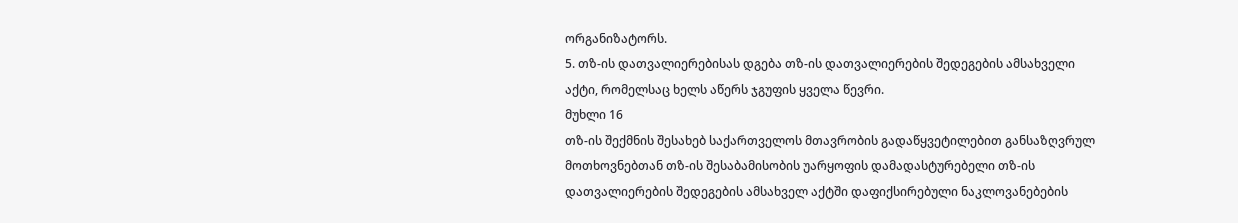ორგანიზატორს.
5. თზ-ის დათვალიერებისას დგება თზ-ის დათვალიერების შედეგების ამსახველი აქტი, რომელსაც ხელს აწერს ჯგუფის ყველა წევრი.
მუხლი 16
თზ-ის შექმნის შესახებ საქართველოს მთავრობის გადაწყვეტილებით განსაზღვრულ მოთხოვნებთან თზ-ის შესაბამისობის უარყოფის დამადასტურებელი თზ-ის დათვალიერების შედეგების ამსახველ აქტში დაფიქსირებული ნაკლოვანებების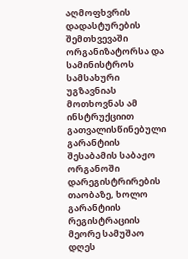აღმოფხვრის დადასტურების შემთხვევაში ორგანიზატორსა და სამინისტროს სამსახური უგზავნიას მოთხოვნას ამ ინსტრუქციით გათვალისწინებული გარანტიის შესაბამის საბაჟო ორგანოში დარეგისტრირების თაობაზე, ხოლო გარანტიის რეგისტრაციის მეორე სამუშაო დღეს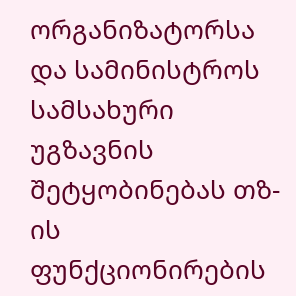ორგანიზატორსა და სამინისტროს სამსახური უგზავნის შეტყობინებას თზ-ის ფუნქციონირების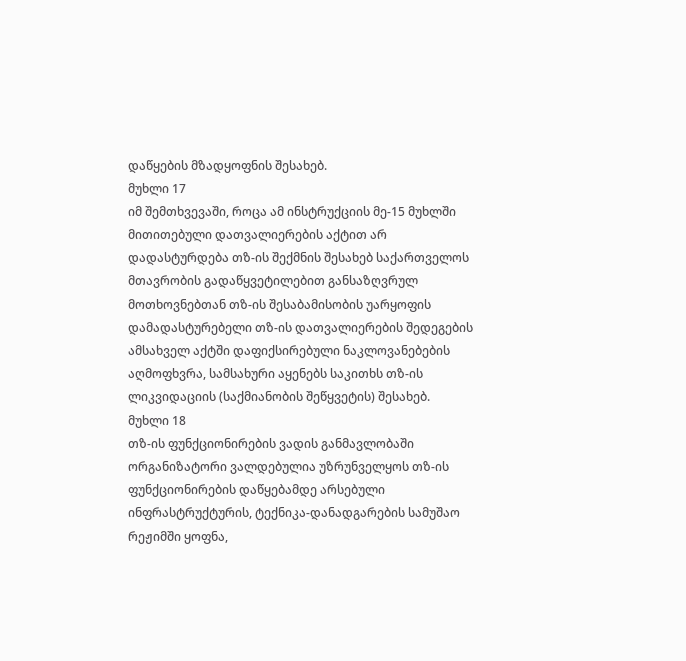დაწყების მზადყოფნის შესახებ.
მუხლი 17
იმ შემთხვევაში, როცა ამ ინსტრუქციის მე-15 მუხლში მითითებული დათვალიერების აქტით არ დადასტურდება თზ-ის შექმნის შესახებ საქართველოს მთავრობის გადაწყვეტილებით განსაზღვრულ მოთხოვნებთან თზ-ის შესაბამისობის უარყოფის დამადასტურებელი თზ-ის დათვალიერების შედეგების ამსახველ აქტში დაფიქსირებული ნაკლოვანებების აღმოფხვრა, სამსახური აყენებს საკითხს თზ-ის ლიკვიდაციის (საქმიანობის შეწყვეტის) შესახებ.
მუხლი 18
თზ-ის ფუნქციონირების ვადის განმავლობაში ორგანიზატორი ვალდებულია უზრუნველყოს თზ-ის ფუნქციონირების დაწყებამდე არსებული ინფრასტრუქტურის, ტექნიკა-დანადგარების სამუშაო რეჟიმში ყოფნა,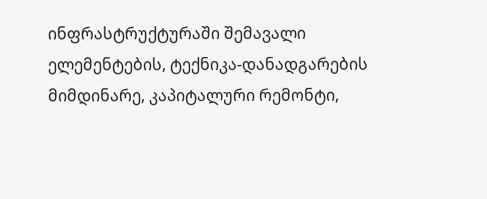ინფრასტრუქტურაში შემავალი ელემენტების, ტექნიკა-დანადგარების მიმდინარე, კაპიტალური რემონტი,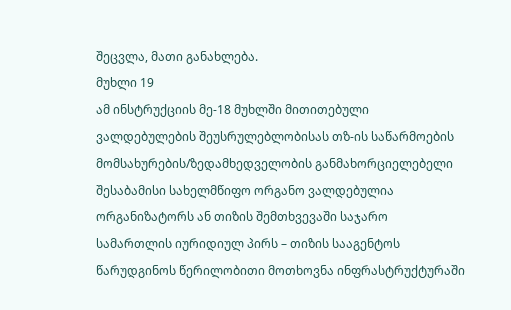შეცვლა, მათი განახლება.
მუხლი 19
ამ ინსტრუქციის მე-18 მუხლში მითითებული ვალდებულების შეუსრულებლობისას თზ-ის საწარმოების მომსახურების/ზედამხედველობის განმახორციელებელი შესაბამისი სახელმწიფო ორგანო ვალდებულია ორგანიზატორს ან თიზის შემთხვევაში საჯარო სამართლის იურიდიულ პირს – თიზის სააგენტოს წარუდგინოს წერილობითი მოთხოვნა ინფრასტრუქტურაში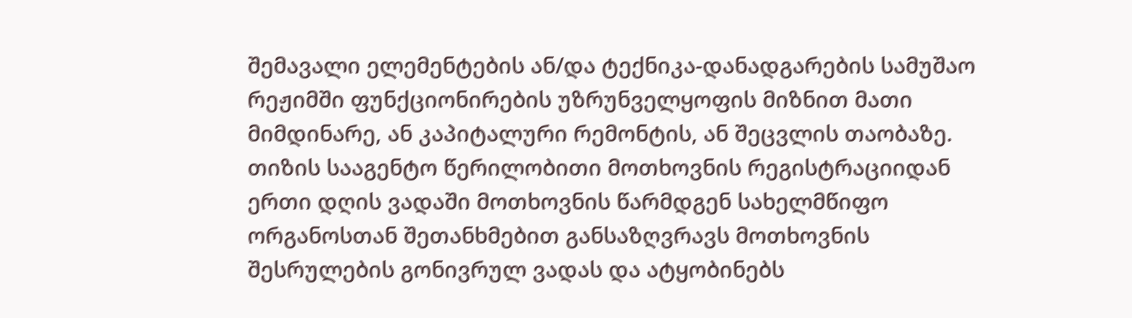შემავალი ელემენტების ან/და ტექნიკა-დანადგარების სამუშაო რეჟიმში ფუნქციონირების უზრუნველყოფის მიზნით მათი მიმდინარე, ან კაპიტალური რემონტის, ან შეცვლის თაობაზე. თიზის სააგენტო წერილობითი მოთხოვნის რეგისტრაციიდან ერთი დღის ვადაში მოთხოვნის წარმდგენ სახელმწიფო ორგანოსთან შეთანხმებით განსაზღვრავს მოთხოვნის შესრულების გონივრულ ვადას და ატყობინებს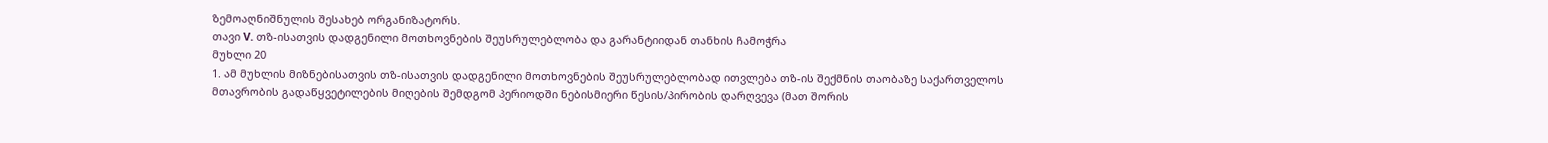ზემოაღნიშნულის შესახებ ორგანიზატორს.
თავი V. თზ-ისათვის დადგენილი მოთხოვნების შეუსრულებლობა და გარანტიიდან თანხის ჩამოჭრა
მუხლი 20
1. ამ მუხლის მიზნებისათვის თზ-ისათვის დადგენილი მოთხოვნების შეუსრულებლობად ითვლება თზ-ის შექმნის თაობაზე საქართველოს მთავრობის გადაწყვეტილების მიღების შემდგომ პერიოდში ნებისმიერი წესის/პირობის დარღვევა (მათ შორის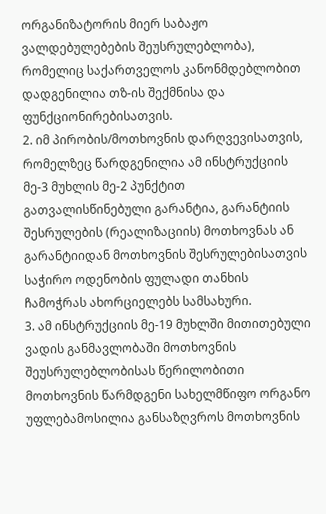ორგანიზატორის მიერ საბაჟო ვალდებულებების შეუსრულებლობა), რომელიც საქართველოს კანონმდებლობით დადგენილია თზ-ის შექმნისა და ფუნქციონირებისათვის.
2. იმ პირობის/მოთხოვნის დარღვევისათვის, რომელზეც წარდგენილია ამ ინსტრუქციის მე-3 მუხლის მე-2 პუნქტით გათვალისწინებული გარანტია, გარანტიის შესრულების (რეალიზაციის) მოთხოვნას ან გარანტიიდან მოთხოვნის შესრულებისათვის საჭირო ოდენობის ფულადი თანხის ჩამოჭრას ახორციელებს სამსახური.
3. ამ ინსტრუქციის მე-19 მუხლში მითითებული ვადის განმავლობაში მოთხოვნის შეუსრულებლობისას წერილობითი მოთხოვნის წარმდგენი სახელმწიფო ორგანო უფლებამოსილია განსაზღვროს მოთხოვნის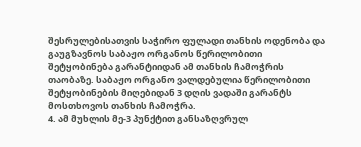შესრულებისათვის საჭირო ფულადი თანხის ოდენობა და გაუგზავნოს საბაჟო ორგანოს წერილობითი შეტყობინება გარანტიიდან ამ თანხის ჩამოჭრის თაობაზე. საბაჟო ორგანო ვალდებულია წერილობითი შეტყობინების მიღებიდან 3 დღის ვადაში გარანტს მოსთხოვოს თანხის ჩამოჭრა.
4. ამ მუხლის მე-3 პუნქტით განსაზღვრულ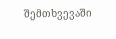შემთხვევაში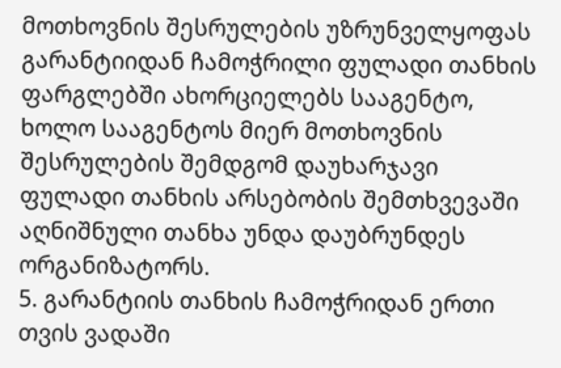მოთხოვნის შესრულების უზრუნველყოფას გარანტიიდან ჩამოჭრილი ფულადი თანხის ფარგლებში ახორციელებს სააგენტო, ხოლო სააგენტოს მიერ მოთხოვნის შესრულების შემდგომ დაუხარჯავი ფულადი თანხის არსებობის შემთხვევაში აღნიშნული თანხა უნდა დაუბრუნდეს ორგანიზატორს.
5. გარანტიის თანხის ჩამოჭრიდან ერთი თვის ვადაში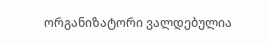ორგანიზატორი ვალდებულია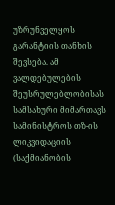უზრუნველყოს გარანტიის თანხის შევსება. ამ ვალდებულების შეუსრულებლობისას სამსახური მიმართავს სამინისტროს თზ-ის ლიკვიდაციის (საქმიანობის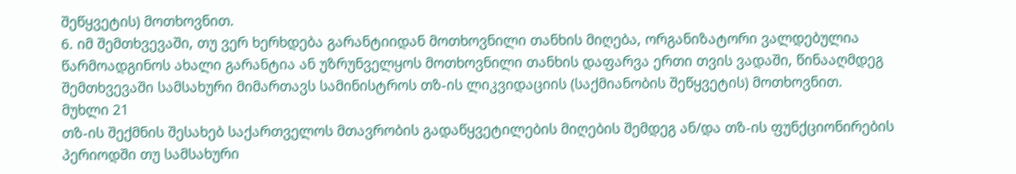შეწყვეტის) მოთხოვნით.
6. იმ შემთხვევაში, თუ ვერ ხერხდება გარანტიიდან მოთხოვნილი თანხის მიღება, ორგანიზატორი ვალდებულია წარმოადგინოს ახალი გარანტია ან უზრუნველყოს მოთხოვნილი თანხის დაფარვა ერთი თვის ვადაში, წინააღმდეგ შემთხვევაში სამსახური მიმართავს სამინისტროს თზ-ის ლიკვიდაციის (საქმიანობის შეწყვეტის) მოთხოვნით.
მუხლი 21
თზ-ის შექმნის შესახებ საქართველოს მთავრობის გადაწყვეტილების მიღების შემდეგ ან/და თზ-ის ფუნქციონირების პერიოდში თუ სამსახური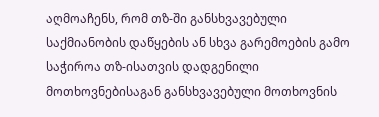აღმოაჩენს, რომ თზ-ში განსხვავებული საქმიანობის დაწყების ან სხვა გარემოების გამო საჭიროა თზ-ისათვის დადგენილი მოთხოვნებისაგან განსხვავებული მოთხოვნის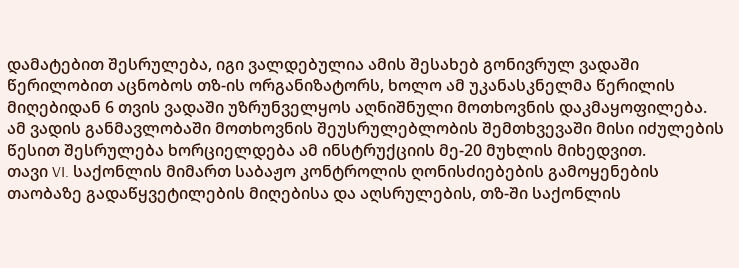დამატებით შესრულება, იგი ვალდებულია ამის შესახებ გონივრულ ვადაში წერილობით აცნობოს თზ-ის ორგანიზატორს, ხოლო ამ უკანასკნელმა წერილის მიღებიდან 6 თვის ვადაში უზრუნველყოს აღნიშნული მოთხოვნის დაკმაყოფილება. ამ ვადის განმავლობაში მოთხოვნის შეუსრულებლობის შემთხვევაში მისი იძულების წესით შესრულება ხორციელდება ამ ინსტრუქციის მე-20 მუხლის მიხედვით.
თავი VI. საქონლის მიმართ საბაჟო კონტროლის ღონისძიებების გამოყენების თაობაზე გადაწყვეტილების მიღებისა და აღსრულების, თზ-ში საქონლის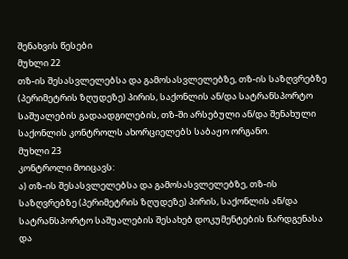შენახვის წესები
მუხლი 22
თზ-ის შესასვლელებსა და გამოსასვლელებზე, თზ-ის საზღვრებზე (პერიმეტრის ზღუდეზე) პირის, საქონლის ან/და სატრანსპორტო საშუალების გადაადგილების, თზ-ში არსებული ან/და შენახული საქონლის კონტროლს ახორციელებს საბაჟო ორგანო.
მუხლი 23
კონტროლი მოიცავს:
ა) თზ-ის შესასვლელებსა და გამოსასვლელებზე, თზ-ის საზღვრებზე (პერიმეტრის ზღუდეზე) პირის, საქონლის ან/და სატრანსპორტო საშუალების შესახებ დოკუმენტების წარდგენასა და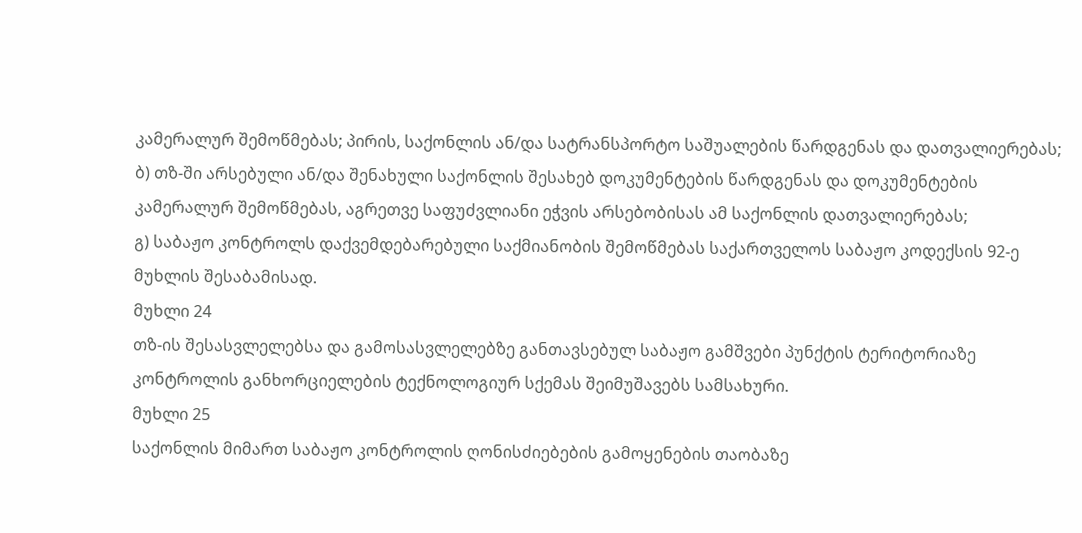კამერალურ შემოწმებას; პირის, საქონლის ან/და სატრანსპორტო საშუალების წარდგენას და დათვალიერებას;
ბ) თზ-ში არსებული ან/და შენახული საქონლის შესახებ დოკუმენტების წარდგენას და დოკუმენტების კამერალურ შემოწმებას, აგრეთვე საფუძვლიანი ეჭვის არსებობისას ამ საქონლის დათვალიერებას;
გ) საბაჟო კონტროლს დაქვემდებარებული საქმიანობის შემოწმებას საქართველოს საბაჟო კოდექსის 92-ე მუხლის შესაბამისად.
მუხლი 24
თზ-ის შესასვლელებსა და გამოსასვლელებზე განთავსებულ საბაჟო გამშვები პუნქტის ტერიტორიაზე კონტროლის განხორციელების ტექნოლოგიურ სქემას შეიმუშავებს სამსახური.
მუხლი 25
საქონლის მიმართ საბაჟო კონტროლის ღონისძიებების გამოყენების თაობაზე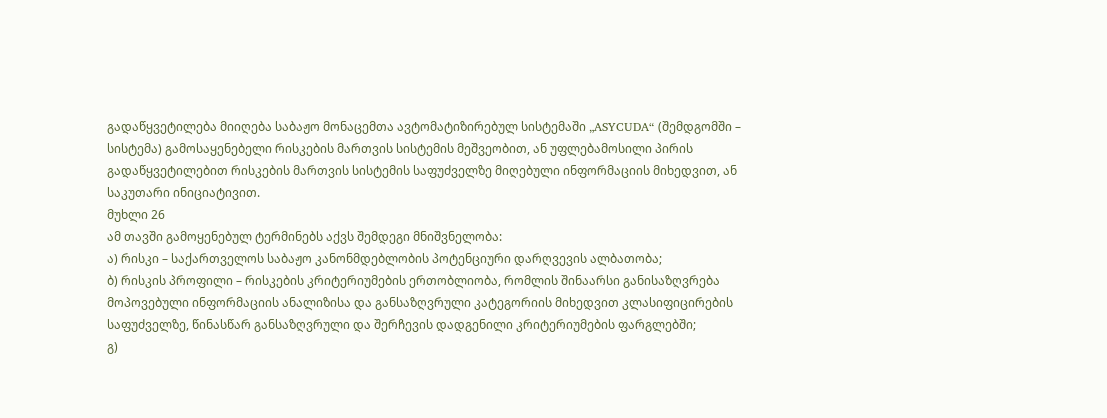გადაწყვეტილება მიიღება საბაჟო მონაცემთა ავტომატიზირებულ სისტემაში „ASYCUDA“ (შემდგომში – სისტემა) გამოსაყენებელი რისკების მართვის სისტემის მეშვეობით, ან უფლებამოსილი პირის გადაწყვეტილებით რისკების მართვის სისტემის საფუძველზე მიღებული ინფორმაციის მიხედვით, ან საკუთარი ინიციატივით.
მუხლი 26
ამ თავში გამოყენებულ ტერმინებს აქვს შემდეგი მნიშვნელობა:
ა) რისკი – საქართველოს საბაჟო კანონმდებლობის პოტენციური დარღვევის ალბათობა;
ბ) რისკის პროფილი – რისკების კრიტერიუმების ერთობლიობა, რომლის შინაარსი განისაზღვრება მოპოვებული ინფორმაციის ანალიზისა და განსაზღვრული კატეგორიის მიხედვით კლასიფიცირების საფუძველზე, წინასწარ განსაზღვრული და შერჩევის დადგენილი კრიტერიუმების ფარგლებში;
გ)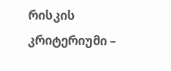რისკის კრიტერიუმი –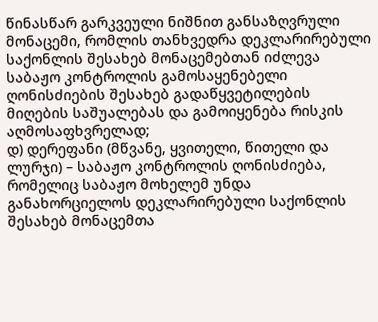წინასწარ გარკვეული ნიშნით განსაზღვრული მონაცემი, რომლის თანხვედრა დეკლარირებული საქონლის შესახებ მონაცემებთან იძლევა საბაჟო კონტროლის გამოსაყენებელი ღონისძიების შესახებ გადაწყვეტილების მიღების საშუალებას და გამოიყენება რისკის აღმოსაფხვრელად;
დ) დერეფანი (მწვანე, ყვითელი, წითელი და ლურჯი) – საბაჟო კონტროლის ღონისძიება, რომელიც საბაჟო მოხელემ უნდა განახორციელოს დეკლარირებული საქონლის შესახებ მონაცემთა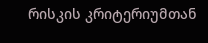რისკის კრიტერიუმთან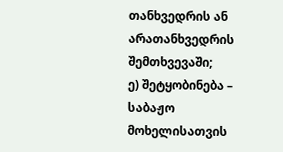თანხვედრის ან არათანხვედრის შემთხვევაში;
ე) შეტყობინება – საბაჟო მოხელისათვის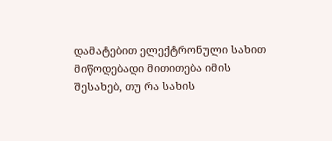დამატებით ელექტრონული სახით მიწოდებადი მითითება იმის შესახებ, თუ რა სახის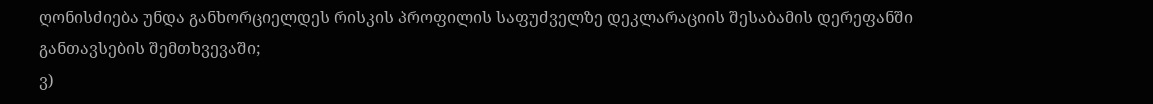ღონისძიება უნდა განხორციელდეს რისკის პროფილის საფუძველზე დეკლარაციის შესაბამის დერეფანში განთავსების შემთხვევაში;
ვ)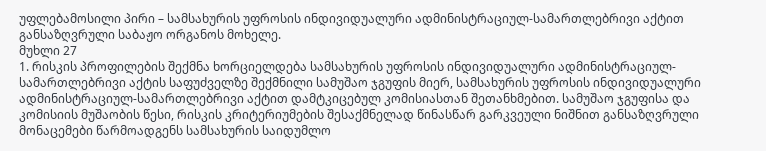უფლებამოსილი პირი – სამსახურის უფროსის ინდივიდუალური ადმინისტრაციულ-სამართლებრივი აქტით განსაზღვრული საბაჟო ორგანოს მოხელე.
მუხლი 27
1. რისკის პროფილების შექმნა ხორციელდება სამსახურის უფროსის ინდივიდუალური ადმინისტრაციულ-სამართლებრივი აქტის საფუძველზე შექმნილი სამუშაო ჯგუფის მიერ, სამსახურის უფროსის ინდივიდუალური ადმინისტრაციულ-სამართლებრივი აქტით დამტკიცებულ კომისიასთან შეთანხმებით. სამუშაო ჯგუფისა და კომისიის მუშაობის წესი, რისკის კრიტერიუმების შესაქმნელად წინასწარ გარკვეული ნიშნით განსაზღვრული მონაცემები წარმოადგენს სამსახურის საიდუმლო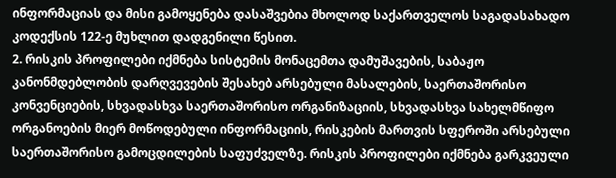ინფორმაციას და მისი გამოყენება დასაშვებია მხოლოდ საქართველოს საგადასახადო კოდექსის 122-ე მუხლით დადგენილი წესით.
2. რისკის პროფილები იქმნება სისტემის მონაცემთა დამუშავების, საბაჟო კანონმდებლობის დარღვევების შესახებ არსებული მასალების, საერთაშორისო კონვენციების, სხვადასხვა საერთაშორისო ორგანიზაციის, სხვადასხვა სახელმწიფო ორგანოების მიერ მოწოდებული ინფორმაციის, რისკების მართვის სფეროში არსებული საერთაშორისო გამოცდილების საფუძველზე. რისკის პროფილები იქმნება გარკვეული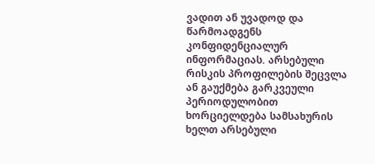ვადით ან უვადოდ და წარმოადგენს კონფიდენციალურ ინფორმაციას. არსებული რისკის პროფილების შეცვლა ან გაუქმება გარკვეული პერიოდულობით ხორციელდება სამსახურის ხელთ არსებული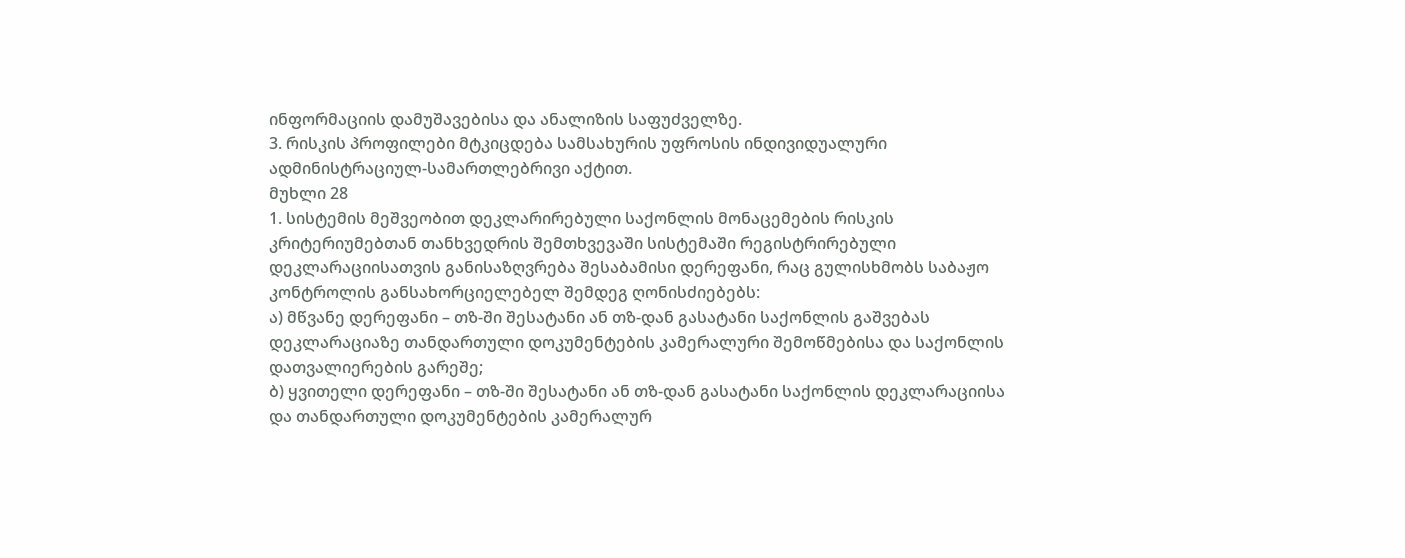ინფორმაციის დამუშავებისა და ანალიზის საფუძველზე.
3. რისკის პროფილები მტკიცდება სამსახურის უფროსის ინდივიდუალური ადმინისტრაციულ-სამართლებრივი აქტით.
მუხლი 28
1. სისტემის მეშვეობით დეკლარირებული საქონლის მონაცემების რისკის კრიტერიუმებთან თანხვედრის შემთხვევაში სისტემაში რეგისტრირებული დეკლარაციისათვის განისაზღვრება შესაბამისი დერეფანი, რაც გულისხმობს საბაჟო კონტროლის განსახორციელებელ შემდეგ ღონისძიებებს:
ა) მწვანე დერეფანი – თზ-ში შესატანი ან თზ-დან გასატანი საქონლის გაშვებას დეკლარაციაზე თანდართული დოკუმენტების კამერალური შემოწმებისა და საქონლის დათვალიერების გარეშე;
ბ) ყვითელი დერეფანი – თზ-ში შესატანი ან თზ-დან გასატანი საქონლის დეკლარაციისა და თანდართული დოკუმენტების კამერალურ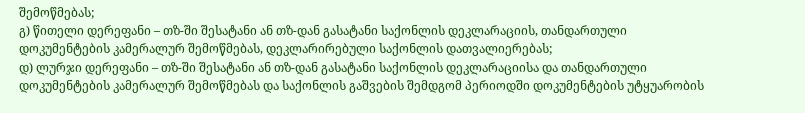შემოწმებას;
გ) წითელი დერეფანი – თზ-ში შესატანი ან თზ-დან გასატანი საქონლის დეკლარაციის, თანდართული დოკუმენტების კამერალურ შემოწმებას, დეკლარირებული საქონლის დათვალიერებას;
დ) ლურჯი დერეფანი – თზ-ში შესატანი ან თზ-დან გასატანი საქონლის დეკლარაციისა და თანდართული დოკუმენტების კამერალურ შემოწმებას და საქონლის გაშვების შემდგომ პერიოდში დოკუმენტების უტყუარობის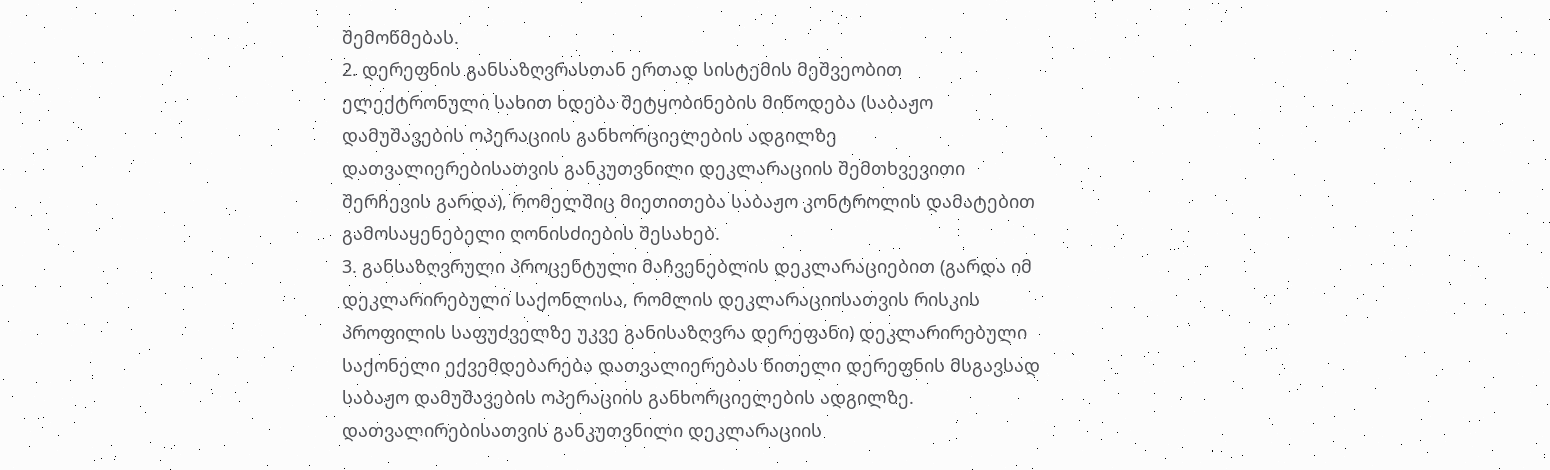შემოწმებას.
2. დერეფნის განსაზღვრასთან ერთად სისტემის მეშვეობით ელექტრონული სახით ხდება შეტყობინების მიწოდება (საბაჟო დამუშავების ოპერაციის განხორციელების ადგილზე დათვალიერებისათვის განკუთვნილი დეკლარაციის შემთხვევითი შერჩევის გარდა), რომელშიც მიეთითება საბაჟო კონტროლის დამატებით გამოსაყენებელი ღონისძიების შესახებ.
3. განსაზღვრული პროცენტული მაჩვენებლის დეკლარაციებით (გარდა იმ დეკლარირებული საქონლისა, რომლის დეკლარაციისათვის რისკის პროფილის საფუძველზე უკვე განისაზღვრა დერეფანი) დეკლარირებული საქონელი ექვემდებარება დათვალიერებას წითელი დერეფნის მსგავსად საბაჟო დამუშავების ოპერაციის განხორციელების ადგილზე. დათვალირებისათვის განკუთვნილი დეკლარაციის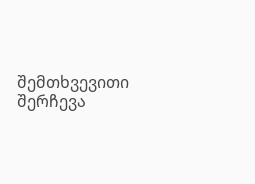შემთხვევითი შერჩევა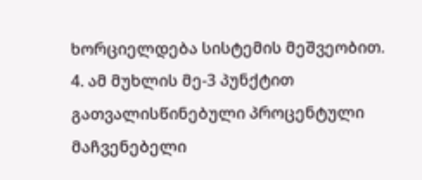ხორციელდება სისტემის მეშვეობით.
4. ამ მუხლის მე-3 პუნქტით გათვალისწინებული პროცენტული მაჩვენებელი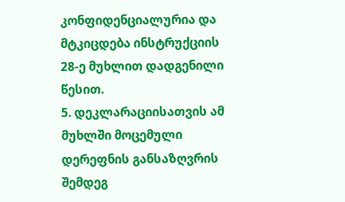კონფიდენციალურია და მტკიცდება ინსტრუქციის 28-ე მუხლით დადგენილი წესით.
5. დეკლარაციისათვის ამ მუხლში მოცემული დერეფნის განსაზღვრის შემდეგ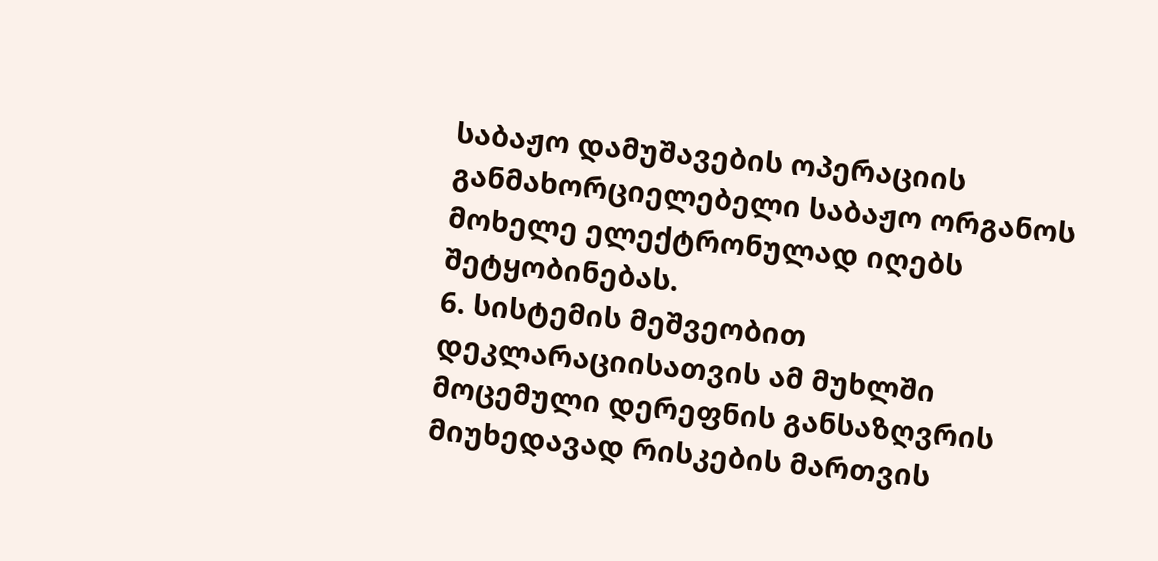საბაჟო დამუშავების ოპერაციის განმახორციელებელი საბაჟო ორგანოს მოხელე ელექტრონულად იღებს შეტყობინებას.
6. სისტემის მეშვეობით დეკლარაციისათვის ამ მუხლში მოცემული დერეფნის განსაზღვრის მიუხედავად რისკების მართვის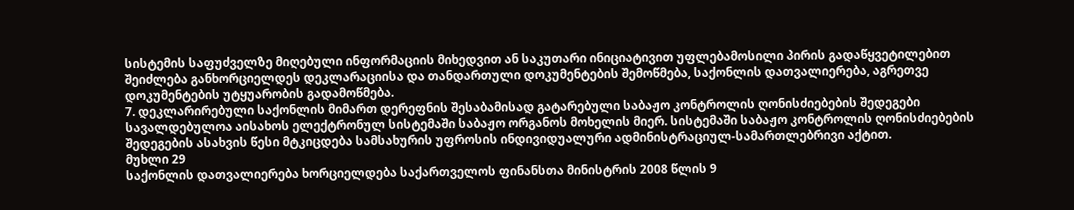სისტემის საფუძველზე მიღებული ინფორმაციის მიხედვით ან საკუთარი ინიციატივით უფლებამოსილი პირის გადაწყვეტილებით შეიძლება განხორციელდეს დეკლარაციისა და თანდართული დოკუმენტების შემოწმება, საქონლის დათვალიერება, აგრეთვე დოკუმენტების უტყუარობის გადამოწმება.
7. დეკლარირებული საქონლის მიმართ დერეფნის შესაბამისად გატარებული საბაჟო კონტროლის ღონისძიებების შედეგები სავალდებულოა აისახოს ელექტრონულ სისტემაში საბაჟო ორგანოს მოხელის მიერ. სისტემაში საბაჟო კონტროლის ღონისძიებების შედეგების ასახვის წესი მტკიცდება სამსახურის უფროსის ინდივიდუალური ადმინისტრაციულ-სამართლებრივი აქტით.
მუხლი 29
საქონლის დათვალიერება ხორციელდება საქართველოს ფინანსთა მინისტრის 2008 წლის 9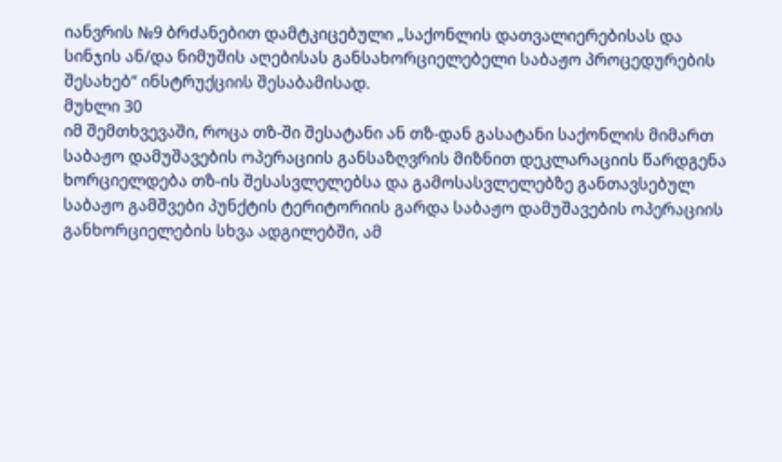იანვრის №9 ბრძანებით დამტკიცებული „საქონლის დათვალიერებისას და სინჯის ან/და ნიმუშის აღებისას განსახორციელებელი საბაჟო პროცედურების შესახებ“ ინსტრუქციის შესაბამისად.
მუხლი 30
იმ შემთხვევაში, როცა თზ-ში შესატანი ან თზ-დან გასატანი საქონლის მიმართ საბაჟო დამუშავების ოპერაციის განსაზღვრის მიზნით დეკლარაციის წარდგენა ხორციელდება თზ-ის შესასვლელებსა და გამოსასვლელებზე განთავსებულ საბაჟო გამშვები პუნქტის ტერიტორიის გარდა საბაჟო დამუშავების ოპერაციის განხორციელების სხვა ადგილებში, ამ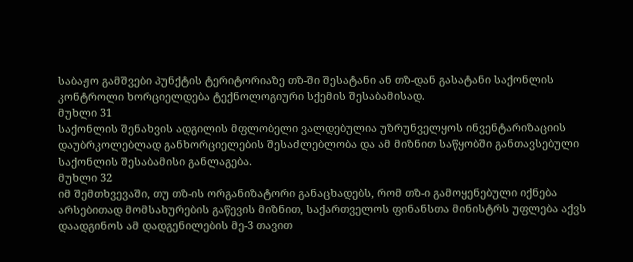საბაჟო გამშვები პუნქტის ტერიტორიაზე თზ-ში შესატანი ან თზ-დან გასატანი საქონლის კონტროლი ხორციელდება ტექნოლოგიური სქემის შესაბამისად.
მუხლი 31
საქონლის შენახვის ადგილის მფლობელი ვალდებულია უზრუნველყოს ინვენტარიზაციის დაუბრკოლებლად განხორციელების შესაძლებლობა და ამ მიზნით საწყობში განთავსებული საქონლის შესაბამისი განლაგება.
მუხლი 32
იმ შემთხვევაში, თუ თზ-ის ორგანიზატორი განაცხადებს, რომ თზ-ი გამოყენებული იქნება არსებითად მომსახურების გაწევის მიზნით, საქართველოს ფინანსთა მინისტრს უფლება აქვს დაადგინოს ამ დადგენილების მე-3 თავით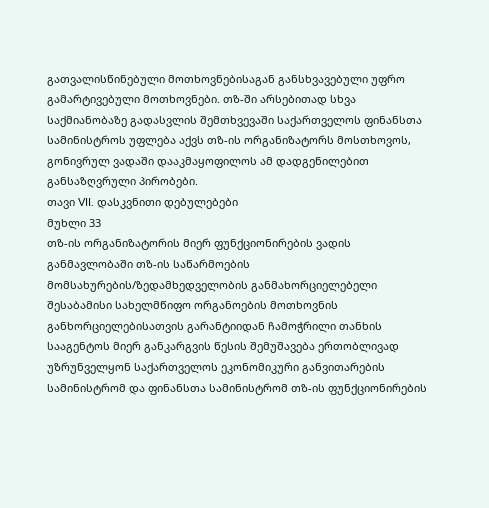გათვალისწინებული მოთხოვნებისაგან განსხვავებული უფრო გამარტივებული მოთხოვნები. თზ-ში არსებითად სხვა საქმიანობაზე გადასვლის შემთხვევაში საქართველოს ფინანსთა სამინისტროს უფლება აქვს თზ-ის ორგანიზატორს მოსთხოვოს, გონივრულ ვადაში დააკმაყოფილოს ამ დადგენილებით განსაზღვრული პირობები.
თავი VII. დასკვნითი დებულებები
მუხლი 33
თზ-ის ორგანიზატორის მიერ ფუნქციონირების ვადის განმავლობაში თზ-ის საწარმოების მომსახურების/ზედამხედველობის განმახორციელებელი შესაბამისი სახელმწიფო ორგანოების მოთხოვნის განხორციელებისათვის გარანტიიდან ჩამოჭრილი თანხის სააგენტოს მიერ განკარგვის წესის შემუშავება ერთობლივად უზრუნველყონ საქართველოს ეკონომიკური განვითარების სამინისტრომ და ფინანსთა სამინისტრომ თზ-ის ფუნქციონირების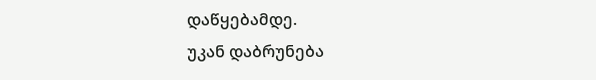დაწყებამდე.
უკან დაბრუნება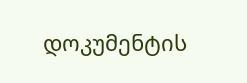დოკუმენტის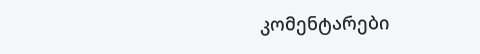კომენტარები